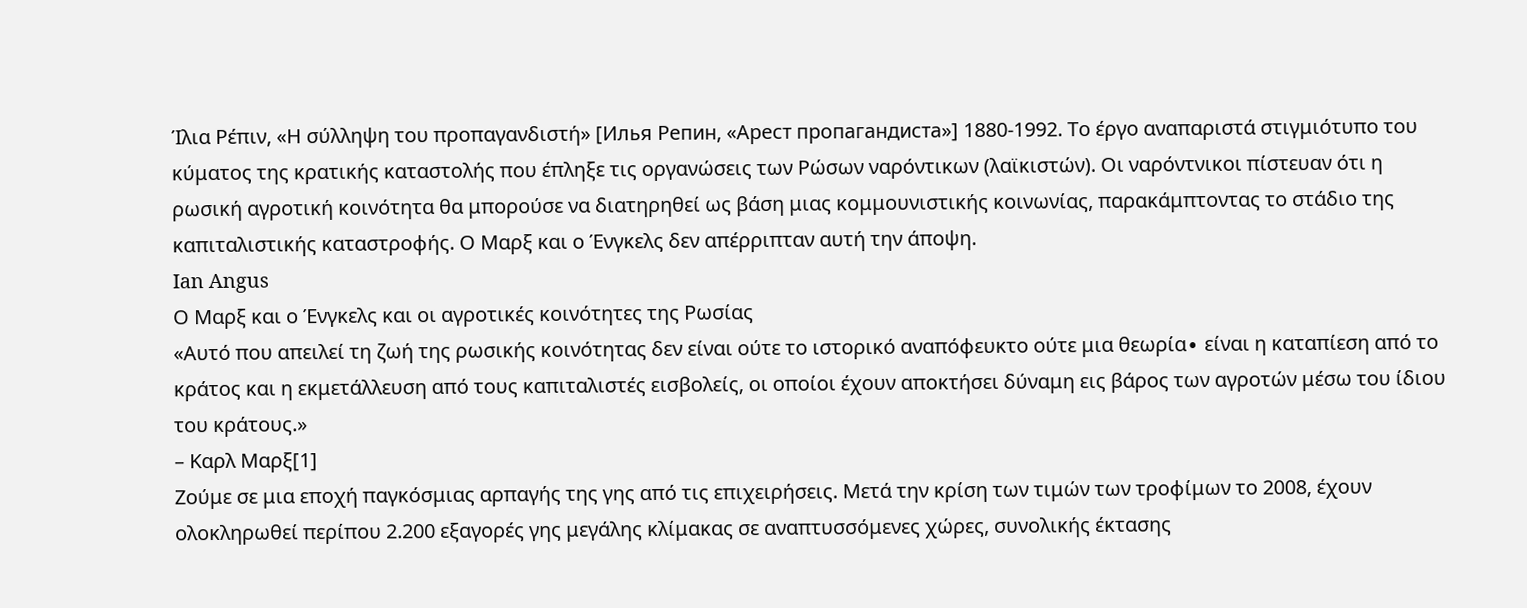Ίλια Ρέπιν, «Η σύλληψη του προπαγανδιστή» [Илья Репин, «Арест пропагандиста»] 1880-1992. Το έργο αναπαριστά στιγμιότυπο του κύματος της κρατικής καταστολής που έπληξε τις οργανώσεις των Ρώσων ναρόντικων (λαϊκιστών). Οι ναρόντνικοι πίστευαν ότι η ρωσική αγροτική κοινότητα θα μπορούσε να διατηρηθεί ως βάση μιας κομμουνιστικής κοινωνίας, παρακάμπτοντας το στάδιο της καπιταλιστικής καταστροφής. Ο Μαρξ και ο Ένγκελς δεν απέρριπταν αυτή την άποψη.
Ian Angus
Ο Μαρξ και ο Ένγκελς και οι αγροτικές κοινότητες της Ρωσίας
«Αυτό που απειλεί τη ζωή της ρωσικής κοινότητας δεν είναι ούτε το ιστορικό αναπόφευκτο ούτε μια θεωρία∙ είναι η καταπίεση από το κράτος και η εκμετάλλευση από τους καπιταλιστές εισβολείς, οι οποίοι έχουν αποκτήσει δύναμη εις βάρος των αγροτών μέσω του ίδιου του κράτους.»
– Καρλ Μαρξ[1]
Ζούμε σε μια εποχή παγκόσμιας αρπαγής της γης από τις επιχειρήσεις. Μετά την κρίση των τιμών των τροφίμων το 2008, έχουν ολοκληρωθεί περίπου 2.200 εξαγορές γης μεγάλης κλίμακας σε αναπτυσσόμενες χώρες, συνολικής έκτασης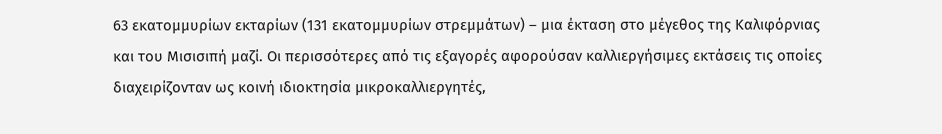63 εκατομμυρίων εκταρίων (131 εκατομμυρίων στρεμμάτων) – μια έκταση στο μέγεθος της Καλιφόρνιας και του Μισισιπή μαζί. Οι περισσότερες από τις εξαγορές αφορούσαν καλλιεργήσιμες εκτάσεις τις οποίες διαχειρίζονταν ως κοινή ιδιοκτησία μικροκαλλιεργητές,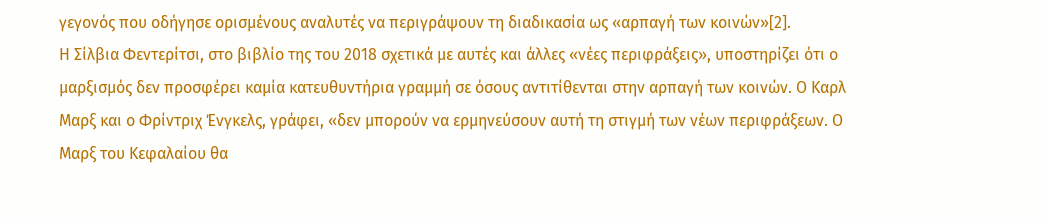γεγονός που οδήγησε ορισμένους αναλυτές να περιγράψουν τη διαδικασία ως «αρπαγή των κοινών»[2].
Η Σίλβια Φεντερίτσι, στο βιβλίο της του 2018 σχετικά με αυτές και άλλες «νέες περιφράξεις», υποστηρίζει ότι ο μαρξισμός δεν προσφέρει καμία κατευθυντήρια γραμμή σε όσους αντιτίθενται στην αρπαγή των κοινών. Ο Καρλ Μαρξ και ο Φρίντριχ Ένγκελς, γράφει, «δεν μπορούν να ερμηνεύσουν αυτή τη στιγμή των νέων περιφράξεων. Ο Μαρξ του Κεφαλαίου θα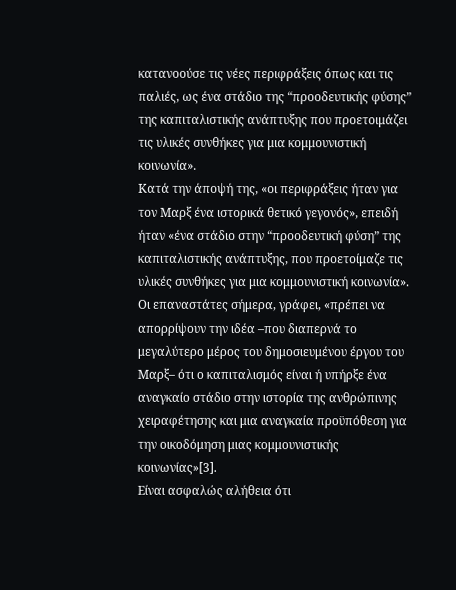κατανοούσε τις νέες περιφράξεις όπως και τις παλιές, ως ένα στάδιο της “προοδευτικής φύσης” της καπιταλιστικής ανάπτυξης που προετοιμάζει τις υλικές συνθήκες για μια κομμουνιστική κοινωνία».
Κατά την άποψή της, «οι περιφράξεις ήταν για τον Μαρξ ένα ιστορικά θετικό γεγονός», επειδή ήταν «ένα στάδιο στην “προοδευτική φύση” της καπιταλιστικής ανάπτυξης, που προετοίμαζε τις υλικές συνθήκες για μια κομμουνιστική κοινωνία». Οι επαναστάτες σήμερα, γράφει, «πρέπει να απορρίψουν την ιδέα –που διαπερνά το μεγαλύτερο μέρος του δημοσιευμένου έργου του Μαρξ– ότι ο καπιταλισμός είναι ή υπήρξε ένα αναγκαίο στάδιο στην ιστορία της ανθρώπινης χειραφέτησης και μια αναγκαία προϋπόθεση για την οικοδόμηση μιας κομμουνιστικής κοινωνίας»[3].
Είναι ασφαλώς αλήθεια ότι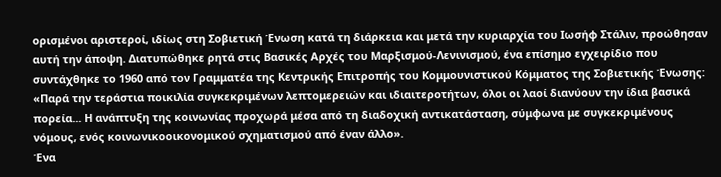ορισμένοι αριστεροί, ιδίως στη Σοβιετική Ένωση κατά τη διάρκεια και μετά την κυριαρχία του Ιωσήφ Στάλιν, προώθησαν αυτή την άποψη. Διατυπώθηκε ρητά στις Βασικές Αρχές του Μαρξισμού-Λενινισμού, ένα επίσημο εγχειρίδιο που συντάχθηκε το 1960 από τον Γραμματέα της Κεντρικής Επιτροπής του Κομμουνιστικού Κόμματος της Σοβιετικής Ένωσης: «Παρά την τεράστια ποικιλία συγκεκριμένων λεπτομερειών και ιδιαιτεροτήτων, όλοι οι λαοί διανύουν την ίδια βασικά πορεία... Η ανάπτυξη της κοινωνίας προχωρά μέσα από τη διαδοχική αντικατάσταση, σύμφωνα με συγκεκριμένους νόμους, ενός κοινωνικοοικονομικού σχηματισμού από έναν άλλο».
Ένα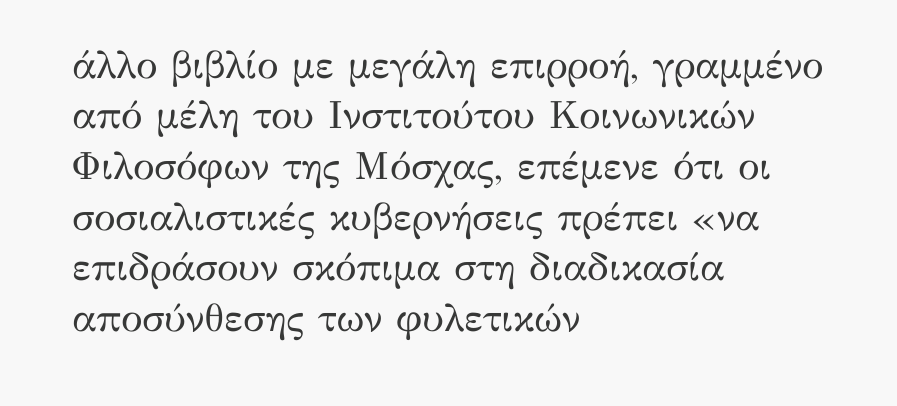άλλο βιβλίο με μεγάλη επιρροή, γραμμένο από μέλη του Ινστιτούτου Κοινωνικών Φιλοσόφων της Μόσχας, επέμενε ότι οι σοσιαλιστικές κυβερνήσεις πρέπει «να επιδράσουν σκόπιμα στη διαδικασία αποσύνθεσης των φυλετικών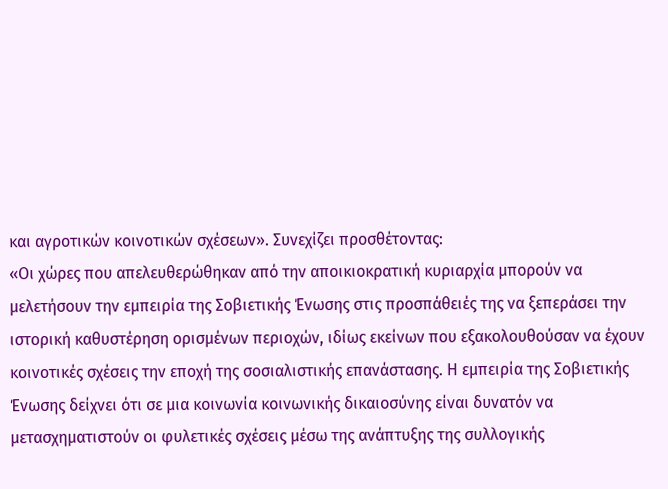και αγροτικών κοινοτικών σχέσεων». Συνεχίζει προσθέτοντας:
«Οι χώρες που απελευθερώθηκαν από την αποικιοκρατική κυριαρχία μπορούν να μελετήσουν την εμπειρία της Σοβιετικής Ένωσης στις προσπάθειές της να ξεπεράσει την ιστορική καθυστέρηση ορισμένων περιοχών, ιδίως εκείνων που εξακολουθούσαν να έχουν κοινοτικές σχέσεις την εποχή της σοσιαλιστικής επανάστασης. Η εμπειρία της Σοβιετικής Ένωσης δείχνει ότι σε μια κοινωνία κοινωνικής δικαιοσύνης είναι δυνατόν να μετασχηματιστούν οι φυλετικές σχέσεις μέσω της ανάπτυξης της συλλογικής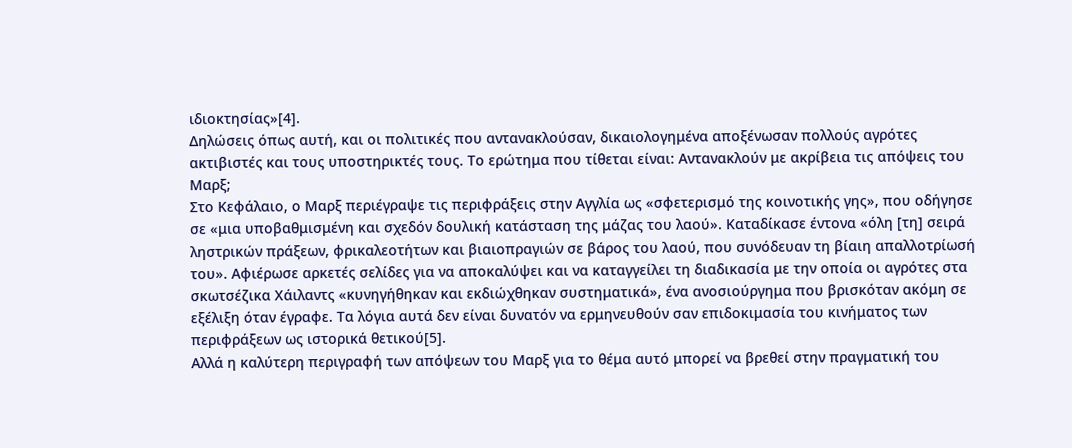ιδιοκτησίας»[4].
Δηλώσεις όπως αυτή, και οι πολιτικές που αντανακλούσαν, δικαιολογημένα αποξένωσαν πολλούς αγρότες ακτιβιστές και τους υποστηρικτές τους. Το ερώτημα που τίθεται είναι: Αντανακλούν με ακρίβεια τις απόψεις του Μαρξ;
Στο Κεφάλαιο, ο Μαρξ περιέγραψε τις περιφράξεις στην Αγγλία ως «σφετερισμό της κοινοτικής γης», που οδήγησε σε «μια υποβαθμισμένη και σχεδόν δουλική κατάσταση της μάζας του λαού». Καταδίκασε έντονα «όλη [τη] σειρά ληστρικών πράξεων, φρικαλεοτήτων και βιαιοπραγιών σε βάρος του λαού, που συνόδευαν τη βίαιη απαλλοτρίωσή του». Αφιέρωσε αρκετές σελίδες για να αποκαλύψει και να καταγγείλει τη διαδικασία με την οποία οι αγρότες στα σκωτσέζικα Χάιλαντς «κυνηγήθηκαν και εκδιώχθηκαν συστηματικά», ένα ανοσιούργημα που βρισκόταν ακόμη σε εξέλιξη όταν έγραφε. Τα λόγια αυτά δεν είναι δυνατόν να ερμηνευθούν σαν επιδοκιμασία του κινήματος των περιφράξεων ως ιστορικά θετικού[5].
Αλλά η καλύτερη περιγραφή των απόψεων του Μαρξ για το θέμα αυτό μπορεί να βρεθεί στην πραγματική του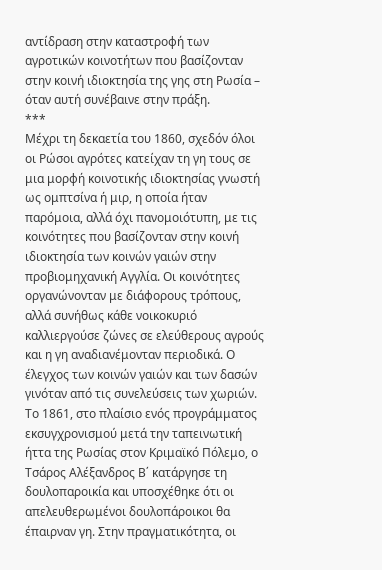αντίδραση στην καταστροφή των αγροτικών κοινοτήτων που βασίζονταν στην κοινή ιδιοκτησία της γης στη Ρωσία – όταν αυτή συνέβαινε στην πράξη.
***
Μέχρι τη δεκαετία του 1860, σχεδόν όλοι οι Ρώσοι αγρότες κατείχαν τη γη τους σε μια μορφή κοινοτικής ιδιοκτησίας γνωστή ως ομπτσίνα ή μιρ, η οποία ήταν παρόμοια, αλλά όχι πανομοιότυπη, με τις κοινότητες που βασίζονταν στην κοινή ιδιοκτησία των κοινών γαιών στην προβιομηχανική Αγγλία. Οι κοινότητες οργανώνονταν με διάφορους τρόπους, αλλά συνήθως κάθε νοικοκυριό καλλιεργούσε ζώνες σε ελεύθερους αγρούς και η γη αναδιανέμονταν περιοδικά. Ο έλεγχος των κοινών γαιών και των δασών γινόταν από τις συνελεύσεις των χωριών.
Το 1861, στο πλαίσιο ενός προγράμματος εκσυγχρονισμού μετά την ταπεινωτική ήττα της Ρωσίας στον Κριμαϊκό Πόλεμο, ο Τσάρος Αλέξανδρος Β΄ κατάργησε τη δουλοπαροικία και υποσχέθηκε ότι οι απελευθερωμένοι δουλοπάροικοι θα έπαιρναν γη. Στην πραγματικότητα, οι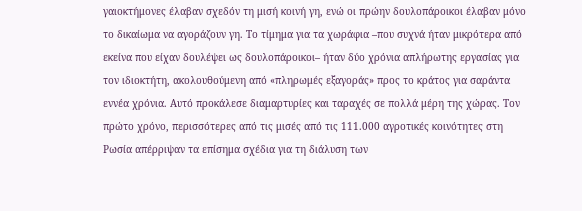γαιοκτήμονες έλαβαν σχεδόν τη μισή κοινή γη, ενώ οι πρώην δουλοπάροικοι έλαβαν μόνο το δικαίωμα να αγοράζουν γη. Το τίμημα για τα χωράφια –που συχνά ήταν μικρότερα από εκείνα που είχαν δουλέψει ως δουλοπάροικοι– ήταν δύο χρόνια απλήρωτης εργασίας για τον ιδιοκτήτη, ακολουθούμενη από «πληρωμές εξαγοράς» προς το κράτος για σαράντα εννέα χρόνια. Αυτό προκάλεσε διαμαρτυρίες και ταραχές σε πολλά μέρη της χώρας. Τον πρώτο χρόνο, περισσότερες από τις μισές από τις 111.000 αγροτικές κοινότητες στη Ρωσία απέρριψαν τα επίσημα σχέδια για τη διάλυση των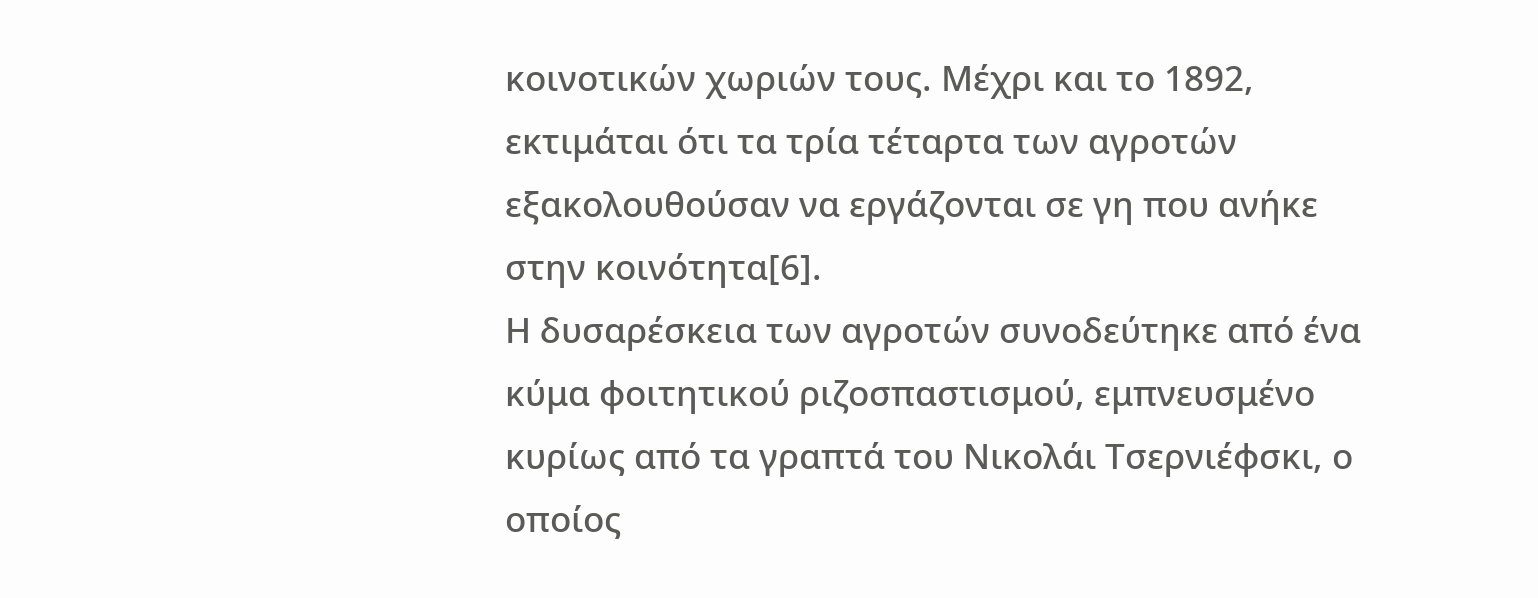κοινοτικών χωριών τους. Μέχρι και το 1892, εκτιμάται ότι τα τρία τέταρτα των αγροτών εξακολουθούσαν να εργάζονται σε γη που ανήκε στην κοινότητα[6].
Η δυσαρέσκεια των αγροτών συνοδεύτηκε από ένα κύμα φοιτητικού ριζοσπαστισμού, εμπνευσμένο κυρίως από τα γραπτά του Νικολάι Τσερνιέφσκι, ο οποίος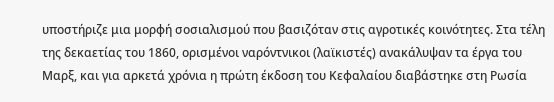υποστήριζε μια μορφή σοσιαλισμού που βασιζόταν στις αγροτικές κοινότητες. Στα τέλη της δεκαετίας του 1860, ορισμένοι ναρόντνικοι (λαϊκιστές) ανακάλυψαν τα έργα του Μαρξ, και για αρκετά χρόνια η πρώτη έκδοση του Κεφαλαίου διαβάστηκε στη Ρωσία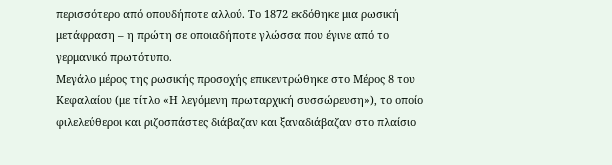περισσότερο από οπουδήποτε αλλού. Το 1872 εκδόθηκε μια ρωσική μετάφραση – η πρώτη σε οποιαδήποτε γλώσσα που έγινε από το γερμανικό πρωτότυπο.
Μεγάλο μέρος της ρωσικής προσοχής επικεντρώθηκε στο Μέρος 8 του Κεφαλαίου (με τίτλο «Η λεγόμενη πρωταρχική συσσώρευση»), το οποίο φιλελεύθεροι και ριζοσπάστες διάβαζαν και ξαναδιάβαζαν στο πλαίσιο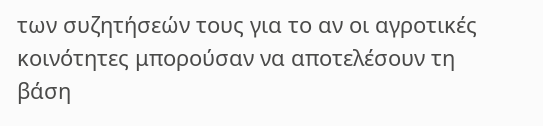των συζητήσεών τους για το αν οι αγροτικές κοινότητες μπορούσαν να αποτελέσουν τη βάση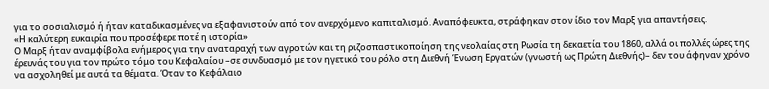για το σοσιαλισμό ή ήταν καταδικασμένες να εξαφανιστούν από τον ανερχόμενο καπιταλισμό. Αναπόφευκτα, στράφηκαν στον ίδιο τον Μαρξ για απαντήσεις.
«Η καλύτερη ευκαιρία που προσέφερε ποτέ η ιστορία»
Ο Μαρξ ήταν αναμφίβολα ενήμερος για την αναταραχή των αγροτών και τη ριζοσπαστικοποίηση της νεολαίας στη Ρωσία τη δεκαετία του 1860, αλλά οι πολλές ώρες της έρευνάς του για τον πρώτο τόμο του Κεφαλαίου –σε συνδυασμό με τον ηγετικό του ρόλο στη Διεθνή Ένωση Εργατών (γνωστή ως Πρώτη Διεθνής)– δεν του άφηναν χρόνο να ασχοληθεί με αυτά τα θέματα. Όταν το Κεφάλαιο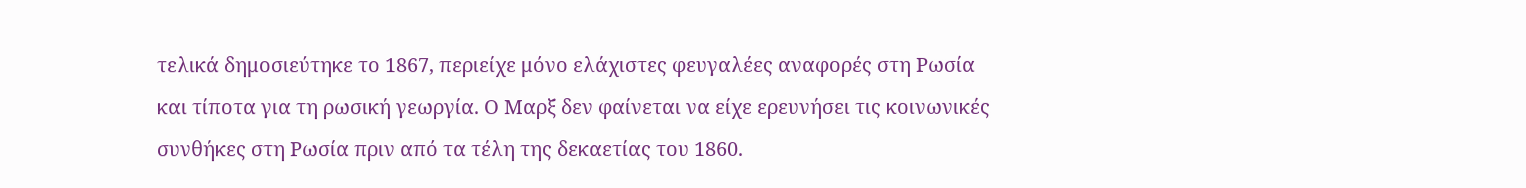τελικά δημοσιεύτηκε το 1867, περιείχε μόνο ελάχιστες φευγαλέες αναφορές στη Ρωσία και τίποτα για τη ρωσική γεωργία. Ο Μαρξ δεν φαίνεται να είχε ερευνήσει τις κοινωνικές συνθήκες στη Ρωσία πριν από τα τέλη της δεκαετίας του 1860.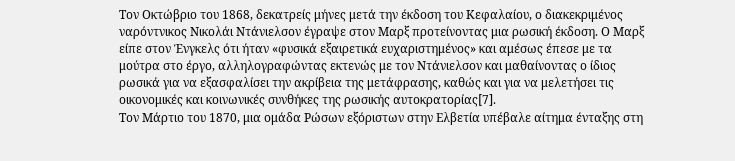Τον Οκτώβριο του 1868, δεκατρείς μήνες μετά την έκδοση του Κεφαλαίου, ο διακεκριμένος ναρόντνικος Νικολάι Ντάνιελσον έγραψε στον Μαρξ προτείνοντας μια ρωσική έκδοση. Ο Μαρξ είπε στον Ένγκελς ότι ήταν «φυσικά εξαιρετικά ευχαριστημένος» και αμέσως έπεσε με τα μούτρα στο έργο, αλληλογραφώντας εκτενώς με τον Ντάνιελσον και μαθαίνοντας ο ίδιος ρωσικά για να εξασφαλίσει την ακρίβεια της μετάφρασης, καθώς και για να μελετήσει τις οικονομικές και κοινωνικές συνθήκες της ρωσικής αυτοκρατορίας[7].
Τον Μάρτιο του 1870, μια ομάδα Ρώσων εξόριστων στην Ελβετία υπέβαλε αίτημα ένταξης στη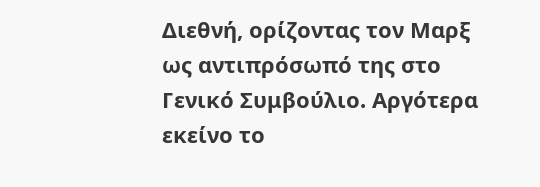Διεθνή, ορίζοντας τον Μαρξ ως αντιπρόσωπό της στο Γενικό Συμβούλιο. Αργότερα εκείνο το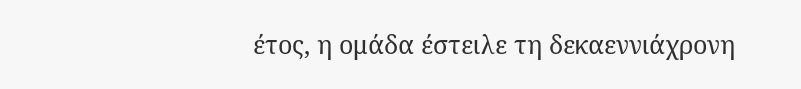έτος, η ομάδα έστειλε τη δεκαεννιάχρονη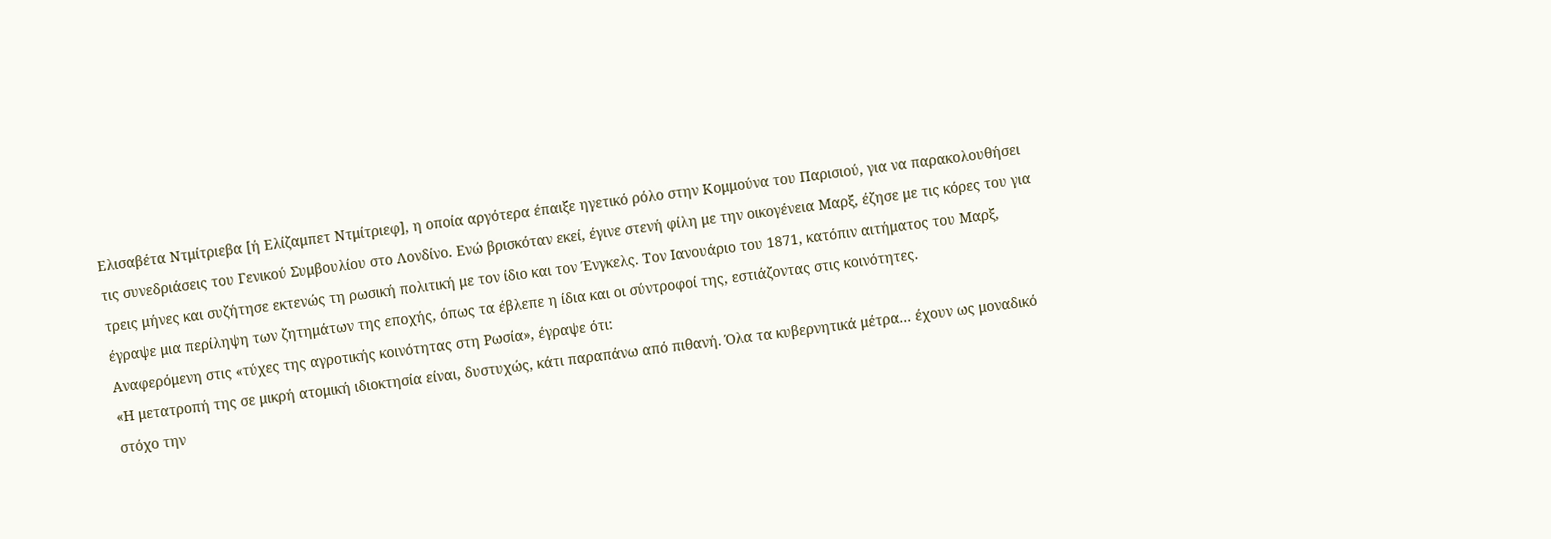Ελισαβέτα Ντμίτριεβα [ή Ελίζαμπετ Ντμίτριεφ], η οποία αργότερα έπαιξε ηγετικό ρόλο στην Κομμούνα του Παρισιού, για να παρακολουθήσει τις συνεδριάσεις του Γενικού Συμβουλίου στο Λονδίνο. Ενώ βρισκόταν εκεί, έγινε στενή φίλη με την οικογένεια Μαρξ, έζησε με τις κόρες του για τρεις μήνες και συζήτησε εκτενώς τη ρωσική πολιτική με τον ίδιο και τον Ένγκελς. Τον Ιανουάριο του 1871, κατόπιν αιτήματος του Μαρξ, έγραψε μια περίληψη των ζητημάτων της εποχής, όπως τα έβλεπε η ίδια και οι σύντροφοί της, εστιάζοντας στις κοινότητες.
Αναφερόμενη στις «τύχες της αγροτικής κοινότητας στη Ρωσία», έγραψε ότι:
«Η μετατροπή της σε μικρή ατομική ιδιοκτησία είναι, δυστυχώς, κάτι παραπάνω από πιθανή. Όλα τα κυβερνητικά μέτρα... έχουν ως μοναδικό στόχο την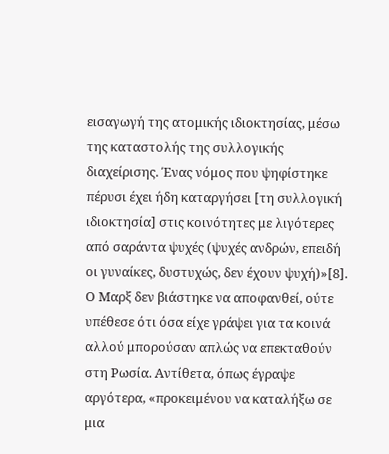εισαγωγή της ατομικής ιδιοκτησίας, μέσω της καταστολής της συλλογικής διαχείρισης. Ένας νόμος που ψηφίστηκε πέρυσι έχει ήδη καταργήσει [τη συλλογική ιδιοκτησία] στις κοινότητες με λιγότερες από σαράντα ψυχές (ψυχές ανδρών, επειδή οι γυναίκες, δυστυχώς, δεν έχουν ψυχή)»[8].
Ο Μαρξ δεν βιάστηκε να αποφανθεί, ούτε υπέθεσε ότι όσα είχε γράψει για τα κοινά αλλού μπορούσαν απλώς να επεκταθούν στη Ρωσία. Αντίθετα, όπως έγραψε αργότερα, «προκειμένου να καταλήξω σε μια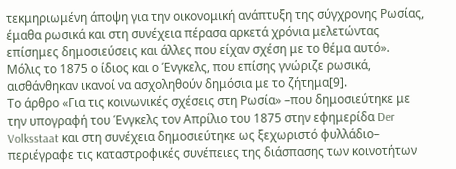τεκμηριωμένη άποψη για την οικονομική ανάπτυξη της σύγχρονης Ρωσίας, έμαθα ρωσικά και στη συνέχεια πέρασα αρκετά χρόνια μελετώντας επίσημες δημοσιεύσεις και άλλες που είχαν σχέση με το θέμα αυτό». Μόλις το 1875 ο ίδιος και ο Ένγκελς, που επίσης γνώριζε ρωσικά, αισθάνθηκαν ικανοί να ασχοληθούν δημόσια με το ζήτημα[9].
Το άρθρο «Για τις κοινωνικές σχέσεις στη Ρωσία» –που δημοσιεύτηκε με την υπογραφή του Ένγκελς τον Απρίλιο του 1875 στην εφημερίδα Der Volksstaat και στη συνέχεια δημοσιεύτηκε ως ξεχωριστό φυλλάδιο– περιέγραφε τις καταστροφικές συνέπειες της διάσπασης των κοινοτήτων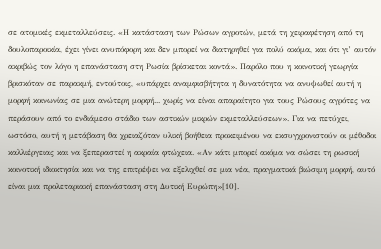σε ατομικές εκμεταλλεύσεις. «Η κατάσταση των Ρώσων αγροτών, μετά τη χειραφέτηση από τη δουλοπαροικία, έχει γίνει ανυπόφορη και δεν μπορεί να διατηρηθεί για πολύ ακόμα, και ότι γι’ αυτόν ακριβώς τον λόγο η επανάσταση στη Ρωσία βρίσκεται κοντά». Παρόλο που η κοινοτική γεωργία βρισκόταν σε παρακμή, εντούτοις, «υπάρχει αναμφισβήτητα η δυνατότητα να ανυψωθεί αυτή η μορφή κοινωνίας σε μια ανώτερη μορφή... χωρίς να είναι απαραίτητο για τους Ρώσους αγρότες να περάσουν από το ενδιάμεσο στάδιο των αστικών μικρών εκμεταλλεύσεων». Για να πετύχει, ωστόσο, αυτή η μετάβαση θα χρειαζόταν υλική βοήθεια προκειμένου να εκσυγχρονιστούν οι μέθοδοι καλλιέργειας και να ξεπεραστεί η ακραία φτώχεια. «Αν κάτι μπορεί ακόμα να σώσει τη ρωσική κοινοτική ιδιοκτησία και να της επιτρέψει να εξελιχθεί σε μια νέα, πραγματικά βιώσιμη μορφή, αυτό είναι μια προλεταριακή επανάσταση στη Δυτική Ευρώπη»[10].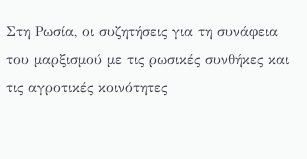Στη Ρωσία, οι συζητήσεις για τη συνάφεια του μαρξισμού με τις ρωσικές συνθήκες και τις αγροτικές κοινότητες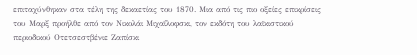επιταχύνθηκαν στα τέλη της δεκαετίας του 1870. Μια από τις πιο οξείες επικρίσεις του Μαρξ προήλθε από τον Νικολάι Μιχαΐλοφσκι, τον εκδότη του λαϊκιστικού περιοδικού Οτετσεστβένιε Ζαπίσκι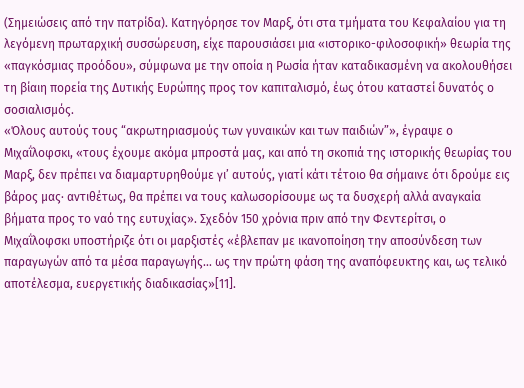(Σημειώσεις από την πατρίδα). Κατηγόρησε τον Μαρξ, ότι στα τμήματα του Κεφαλαίου για τη λεγόμενη πρωταρχική συσσώρευση, είχε παρουσιάσει μια «ιστορικο-φιλοσοφική» θεωρία της «παγκόσμιας προόδου», σύμφωνα με την οποία η Ρωσία ήταν καταδικασμένη να ακολουθήσει τη βίαιη πορεία της Δυτικής Ευρώπης προς τον καπιταλισμό, έως ότου καταστεί δυνατός ο σοσιαλισμός.
«Όλους αυτούς τους “ακρωτηριασμούς των γυναικών και των παιδιών”», έγραψε ο Μιχαΐλοφσκι, «τους έχουμε ακόμα μπροστά μας, και από τη σκοπιά της ιστορικής θεωρίας του Μαρξ, δεν πρέπει να διαμαρτυρηθούμε γι’ αυτούς, γιατί κάτι τέτοιο θα σήμαινε ότι δρούμε εις βάρος μας∙ αντιθέτως, θα πρέπει να τους καλωσορίσουμε ως τα δυσχερή αλλά αναγκαία βήματα προς το ναό της ευτυχίας». Σχεδόν 150 χρόνια πριν από την Φεντερίτσι, ο Μιχαΐλοφσκι υποστήριζε ότι οι μαρξιστές «έβλεπαν με ικανοποίηση την αποσύνδεση των παραγωγών από τα μέσα παραγωγής... ως την πρώτη φάση της αναπόφευκτης και, ως τελικό αποτέλεσμα, ευεργετικής διαδικασίας»[11].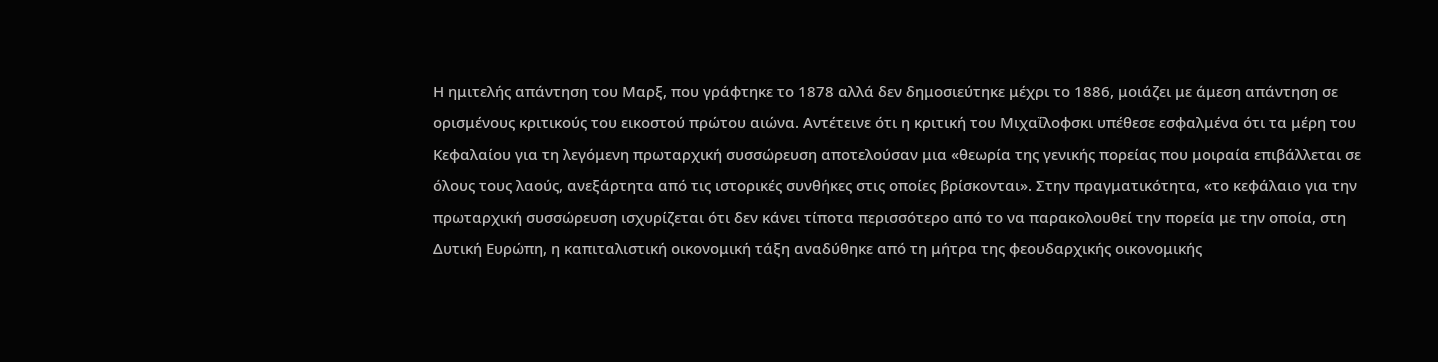Η ημιτελής απάντηση του Μαρξ, που γράφτηκε το 1878 αλλά δεν δημοσιεύτηκε μέχρι το 1886, μοιάζει με άμεση απάντηση σε ορισμένους κριτικούς του εικοστού πρώτου αιώνα. Αντέτεινε ότι η κριτική του Μιχαΐλοφσκι υπέθεσε εσφαλμένα ότι τα μέρη του Κεφαλαίου για τη λεγόμενη πρωταρχική συσσώρευση αποτελούσαν μια «θεωρία της γενικής πορείας που μοιραία επιβάλλεται σε όλους τους λαούς, ανεξάρτητα από τις ιστορικές συνθήκες στις οποίες βρίσκονται». Στην πραγματικότητα, «το κεφάλαιο για την πρωταρχική συσσώρευση ισχυρίζεται ότι δεν κάνει τίποτα περισσότερο από το να παρακολουθεί την πορεία με την οποία, στη Δυτική Ευρώπη, η καπιταλιστική οικονομική τάξη αναδύθηκε από τη μήτρα της φεουδαρχικής οικονομικής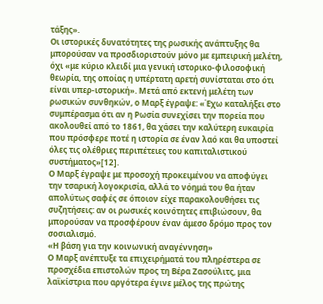τάξης».
Οι ιστορικές δυνατότητες της ρωσικής ανάπτυξης θα μπορούσαν να προσδιοριστούν μόνο με εμπειρική μελέτη, όχι «με κύριο κλειδί μια γενική ιστορικο-φιλοσοφική θεωρία, της οποίας η υπέρτατη αρετή συνίσταται στο ότι είναι υπερ-ιστορική». Μετά από εκτενή μελέτη των ρωσικών συνθηκών, ο Μαρξ έγραψε: «Έχω καταλήξει στο συμπέρασμα ότι αν η Ρωσία συνεχίσει την πορεία που ακολουθεί από το 1861, θα χάσει την καλύτερη ευκαιρία που πρόσφερε ποτέ η ιστορία σε έναν λαό και θα υποστεί όλες τις ολέθριες περιπέτειες του καπιταλιστικού συστήματος»[12].
Ο Μαρξ έγραψε με προσοχή προκειμένου να αποφύγει την τσαρική λογοκρισία, αλλά το νόημά του θα ήταν απολύτως σαφές σε όποιον είχε παρακολουθήσει τις συζητήσεις: αν οι ρωσικές κοινότητες επιβιώσουν, θα μπορούσαν να προσφέρουν έναν άμεσο δρόμο προς τον σοσιαλισμό.
«Η βάση για την κοινωνική αναγέννηση»
Ο Μαρξ ανέπτυξε τα επιχειρήματά του πληρέστερα σε προσχέδια επιστολών προς τη Βέρα Ζασούλιτς, μια λαϊκίστρια που αργότερα έγινε μέλος της πρώτης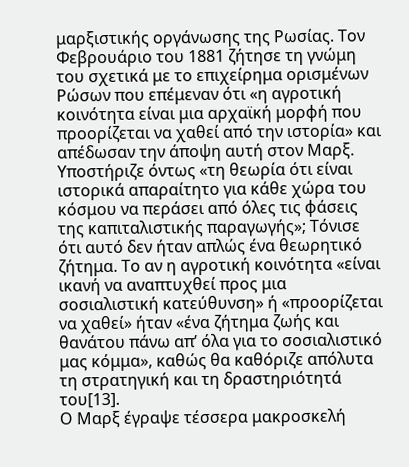μαρξιστικής οργάνωσης της Ρωσίας. Τον Φεβρουάριο του 1881 ζήτησε τη γνώμη του σχετικά με το επιχείρημα ορισμένων Ρώσων που επέμεναν ότι «η αγροτική κοινότητα είναι μια αρχαϊκή μορφή που προορίζεται να χαθεί από την ιστορία» και απέδωσαν την άποψη αυτή στον Μαρξ. Υποστήριζε όντως «τη θεωρία ότι είναι ιστορικά απαραίτητο για κάθε χώρα του κόσμου να περάσει από όλες τις φάσεις της καπιταλιστικής παραγωγής»; Τόνισε ότι αυτό δεν ήταν απλώς ένα θεωρητικό ζήτημα. Το αν η αγροτική κοινότητα «είναι ικανή να αναπτυχθεί προς μια σοσιαλιστική κατεύθυνση» ή «προορίζεται να χαθεί» ήταν «ένα ζήτημα ζωής και θανάτου πάνω απ’ όλα για το σοσιαλιστικό μας κόμμα», καθώς θα καθόριζε απόλυτα τη στρατηγική και τη δραστηριότητά του[13].
Ο Μαρξ έγραψε τέσσερα μακροσκελή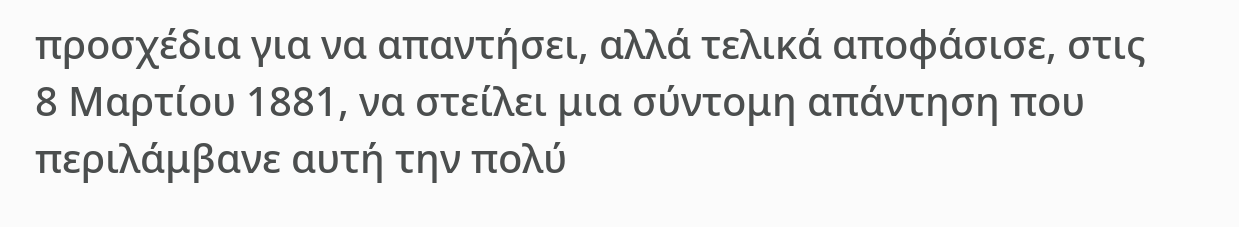προσχέδια για να απαντήσει, αλλά τελικά αποφάσισε, στις 8 Μαρτίου 1881, να στείλει μια σύντομη απάντηση που περιλάμβανε αυτή την πολύ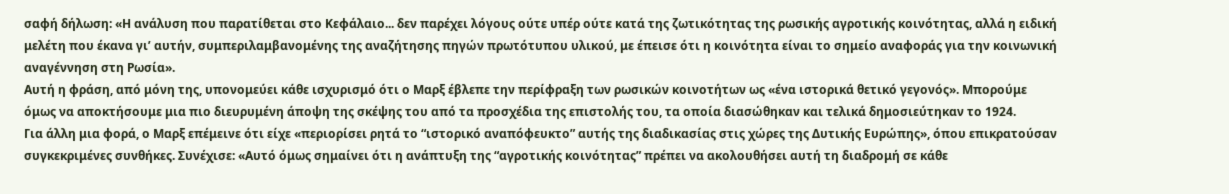σαφή δήλωση: «Η ανάλυση που παρατίθεται στο Κεφάλαιο... δεν παρέχει λόγους ούτε υπέρ ούτε κατά της ζωτικότητας της ρωσικής αγροτικής κοινότητας, αλλά η ειδική μελέτη που έκανα γι’ αυτήν, συμπεριλαμβανομένης της αναζήτησης πηγών πρωτότυπου υλικού, με έπεισε ότι η κοινότητα είναι το σημείο αναφοράς για την κοινωνική αναγέννηση στη Ρωσία».
Αυτή η φράση, από μόνη της, υπονομεύει κάθε ισχυρισμό ότι ο Μαρξ έβλεπε την περίφραξη των ρωσικών κοινοτήτων ως «ένα ιστορικά θετικό γεγονός». Μπορούμε όμως να αποκτήσουμε μια πιο διευρυμένη άποψη της σκέψης του από τα προσχέδια της επιστολής του, τα οποία διασώθηκαν και τελικά δημοσιεύτηκαν το 1924.
Για άλλη μια φορά, ο Μαρξ επέμεινε ότι είχε «περιορίσει ρητά το “ιστορικό αναπόφευκτο” αυτής της διαδικασίας στις χώρες της Δυτικής Ευρώπης», όπου επικρατούσαν συγκεκριμένες συνθήκες. Συνέχισε: «Αυτό όμως σημαίνει ότι η ανάπτυξη της “αγροτικής κοινότητας” πρέπει να ακολουθήσει αυτή τη διαδρομή σε κάθε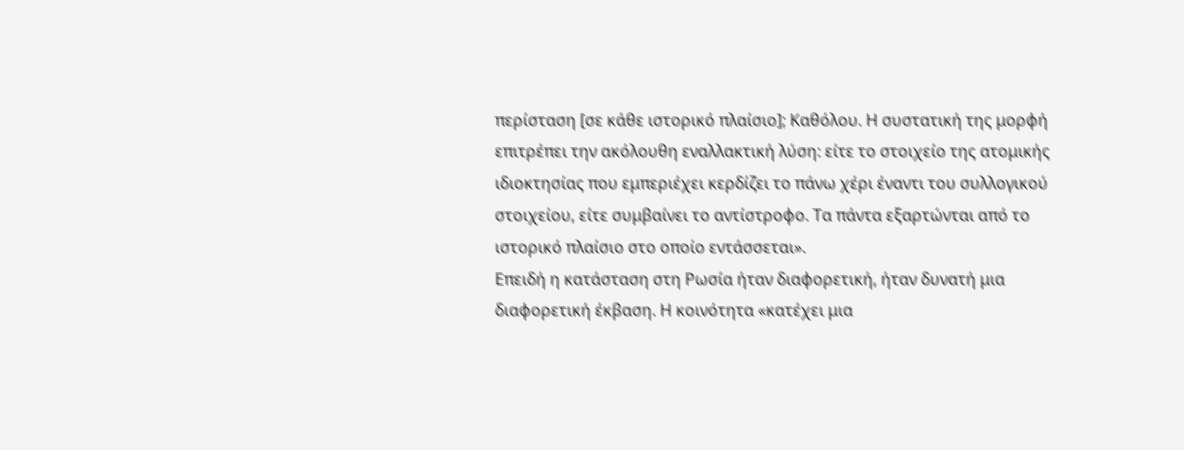περίσταση [σε κάθε ιστορικό πλαίσιο]; Καθόλου. Η συστατική της μορφή επιτρέπει την ακόλουθη εναλλακτική λύση: είτε το στοιχείο της ατομικής ιδιοκτησίας που εμπεριέχει κερδίζει το πάνω χέρι έναντι του συλλογικού στοιχείου, είτε συμβαίνει το αντίστροφο. Τα πάντα εξαρτώνται από το ιστορικό πλαίσιο στο οποίο εντάσσεται».
Επειδή η κατάσταση στη Ρωσία ήταν διαφορετική, ήταν δυνατή μια διαφορετική έκβαση. Η κοινότητα «κατέχει μια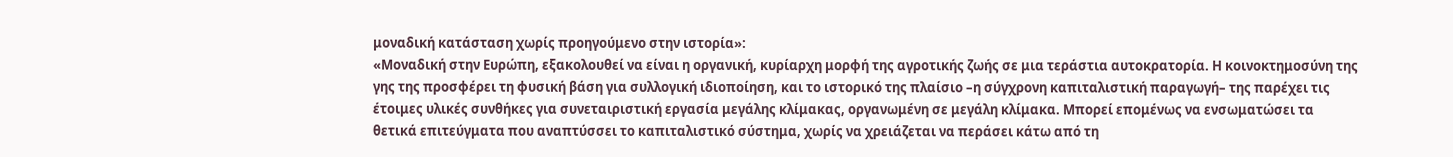μοναδική κατάσταση χωρίς προηγούμενο στην ιστορία»:
«Μοναδική στην Ευρώπη, εξακολουθεί να είναι η οργανική, κυρίαρχη μορφή της αγροτικής ζωής σε μια τεράστια αυτοκρατορία. Η κοινοκτημοσύνη της γης της προσφέρει τη φυσική βάση για συλλογική ιδιοποίηση, και το ιστορικό της πλαίσιο –η σύγχρονη καπιταλιστική παραγωγή– της παρέχει τις έτοιμες υλικές συνθήκες για συνεταιριστική εργασία μεγάλης κλίμακας, οργανωμένη σε μεγάλη κλίμακα. Μπορεί επομένως να ενσωματώσει τα θετικά επιτεύγματα που αναπτύσσει το καπιταλιστικό σύστημα, χωρίς να χρειάζεται να περάσει κάτω από τη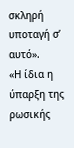σκληρή υποταγή σ’ αυτό».
«Η ίδια η ύπαρξη της ρωσικής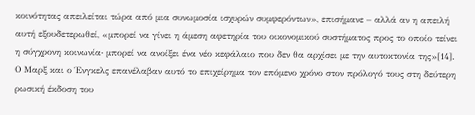κοινότητας απειλείται τώρα από μια συνωμοσία ισχυρών συμφερόντων», επισήμανε – αλλά αν η απειλή αυτή εξουδετερωθεί, «μπορεί να γίνει η άμεση αφετηρία του οικονομικού συστήματος προς το οποίο τείνει η σύγχρονη κοινωνία∙ μπορεί να ανοίξει ένα νέο κεφάλαιο που δεν θα αρχίσει με την αυτοκτονία της»[14].
Ο Μαρξ και ο Ένγκελς επανέλαβαν αυτό το επιχείρημα τον επόμενο χρόνο στον πρόλογό τους στη δεύτερη ρωσική έκδοση του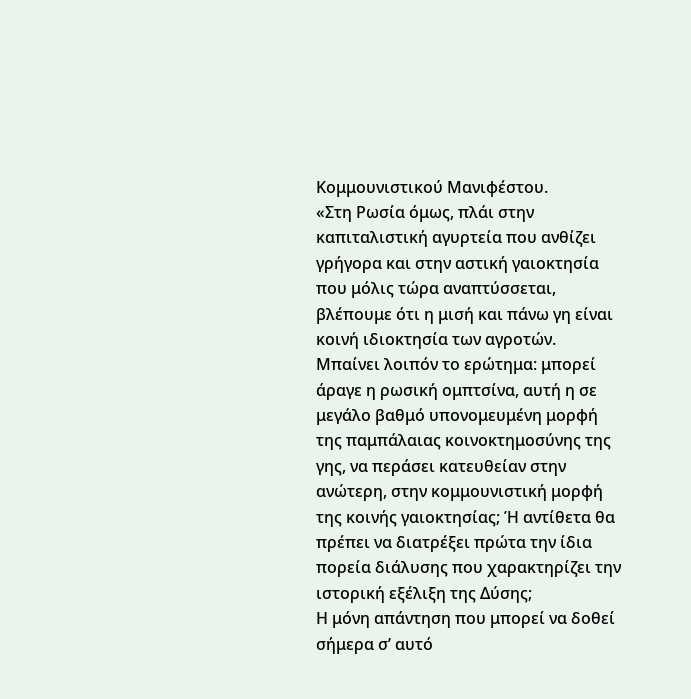Κομμουνιστικού Μανιφέστου.
«Στη Ρωσία όμως, πλάι στην καπιταλιστική αγυρτεία που ανθίζει γρήγορα και στην αστική γαιοκτησία που μόλις τώρα αναπτύσσεται, βλέπουμε ότι η μισή και πάνω γη είναι κοινή ιδιοκτησία των αγροτών. Μπαίνει λοιπόν το ερώτημα: μπορεί άραγε η ρωσική ομπτσίνα, αυτή η σε μεγάλο βαθμό υπονομευμένη μορφή της παμπάλαιας κοινοκτημοσύνης της γης, να περάσει κατευθείαν στην ανώτερη, στην κομμουνιστική μορφή της κοινής γαιοκτησίας; Ή αντίθετα θα πρέπει να διατρέξει πρώτα την ίδια πορεία διάλυσης που χαρακτηρίζει την ιστορική εξέλιξη της Δύσης;
Η μόνη απάντηση που μπορεί να δοθεί σήμερα σ’ αυτό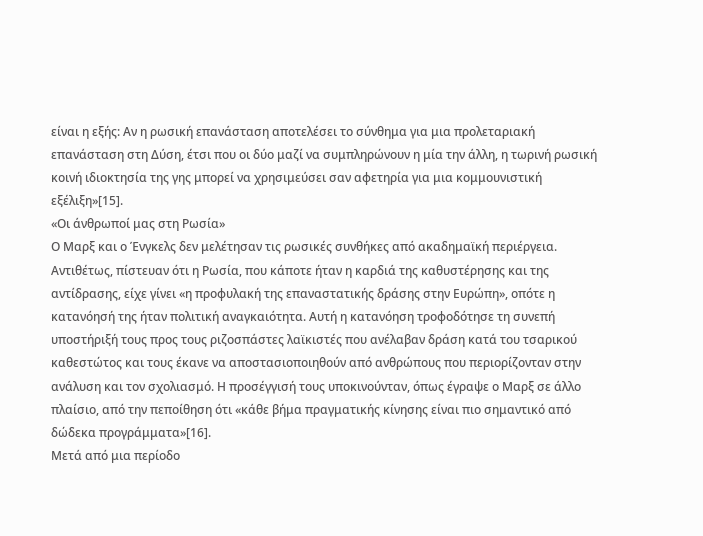είναι η εξής: Αν η ρωσική επανάσταση αποτελέσει το σύνθημα για μια προλεταριακή επανάσταση στη Δύση, έτσι που οι δύο μαζί να συμπληρώνουν η μία την άλλη, η τωρινή ρωσική κοινή ιδιοκτησία της γης μπορεί να χρησιμεύσει σαν αφετηρία για μια κομμουνιστική εξέλιξη»[15].
«Οι άνθρωποί μας στη Ρωσία»
Ο Μαρξ και ο Ένγκελς δεν μελέτησαν τις ρωσικές συνθήκες από ακαδημαϊκή περιέργεια. Αντιθέτως, πίστευαν ότι η Ρωσία, που κάποτε ήταν η καρδιά της καθυστέρησης και της αντίδρασης, είχε γίνει «η προφυλακή της επαναστατικής δράσης στην Ευρώπη», οπότε η κατανόησή της ήταν πολιτική αναγκαιότητα. Αυτή η κατανόηση τροφοδότησε τη συνεπή υποστήριξή τους προς τους ριζοσπάστες λαϊκιστές που ανέλαβαν δράση κατά του τσαρικού καθεστώτος και τους έκανε να αποστασιοποιηθούν από ανθρώπους που περιορίζονταν στην ανάλυση και τον σχολιασμό. Η προσέγγισή τους υποκινούνταν, όπως έγραψε ο Μαρξ σε άλλο πλαίσιο, από την πεποίθηση ότι «κάθε βήμα πραγματικής κίνησης είναι πιο σημαντικό από δώδεκα προγράμματα»[16].
Μετά από μια περίοδο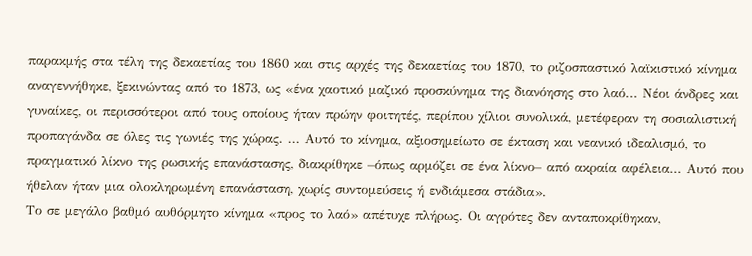παρακμής στα τέλη της δεκαετίας του 1860 και στις αρχές της δεκαετίας του 1870, το ριζοσπαστικό λαϊκιστικό κίνημα αναγεννήθηκε, ξεκινώντας από το 1873, ως «ένα χαοτικό μαζικό προσκύνημα της διανόησης στο λαό... Νέοι άνδρες και γυναίκες, οι περισσότεροι από τους οποίους ήταν πρώην φοιτητές, περίπου χίλιοι συνολικά, μετέφεραν τη σοσιαλιστική προπαγάνδα σε όλες τις γωνιές της χώρας. ... Αυτό το κίνημα, αξιοσημείωτο σε έκταση και νεανικό ιδεαλισμό, το πραγματικό λίκνο της ρωσικής επανάστασης, διακρίθηκε –όπως αρμόζει σε ένα λίκνο– από ακραία αφέλεια... Αυτό που ήθελαν ήταν μια ολοκληρωμένη επανάσταση, χωρίς συντομεύσεις ή ενδιάμεσα στάδια».
Το σε μεγάλο βαθμό αυθόρμητο κίνημα «προς το λαό» απέτυχε πλήρως. Οι αγρότες δεν ανταποκρίθηκαν,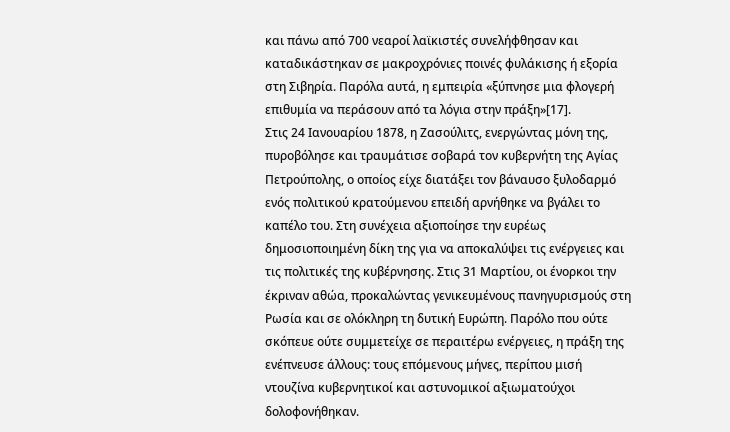και πάνω από 700 νεαροί λαϊκιστές συνελήφθησαν και καταδικάστηκαν σε μακροχρόνιες ποινές φυλάκισης ή εξορία στη Σιβηρία. Παρόλα αυτά, η εμπειρία «ξύπνησε μια φλογερή επιθυμία να περάσουν από τα λόγια στην πράξη»[17].
Στις 24 Ιανουαρίου 1878, η Ζασούλιτς, ενεργώντας μόνη της, πυροβόλησε και τραυμάτισε σοβαρά τον κυβερνήτη της Αγίας Πετρούπολης, ο οποίος είχε διατάξει τον βάναυσο ξυλοδαρμό ενός πολιτικού κρατούμενου επειδή αρνήθηκε να βγάλει το καπέλο του. Στη συνέχεια αξιοποίησε την ευρέως δημοσιοποιημένη δίκη της για να αποκαλύψει τις ενέργειες και τις πολιτικές της κυβέρνησης. Στις 31 Μαρτίου, οι ένορκοι την έκριναν αθώα, προκαλώντας γενικευμένους πανηγυρισμούς στη Ρωσία και σε ολόκληρη τη δυτική Ευρώπη. Παρόλο που ούτε σκόπευε ούτε συμμετείχε σε περαιτέρω ενέργειες, η πράξη της ενέπνευσε άλλους: τους επόμενους μήνες, περίπου μισή ντουζίνα κυβερνητικοί και αστυνομικοί αξιωματούχοι δολοφονήθηκαν.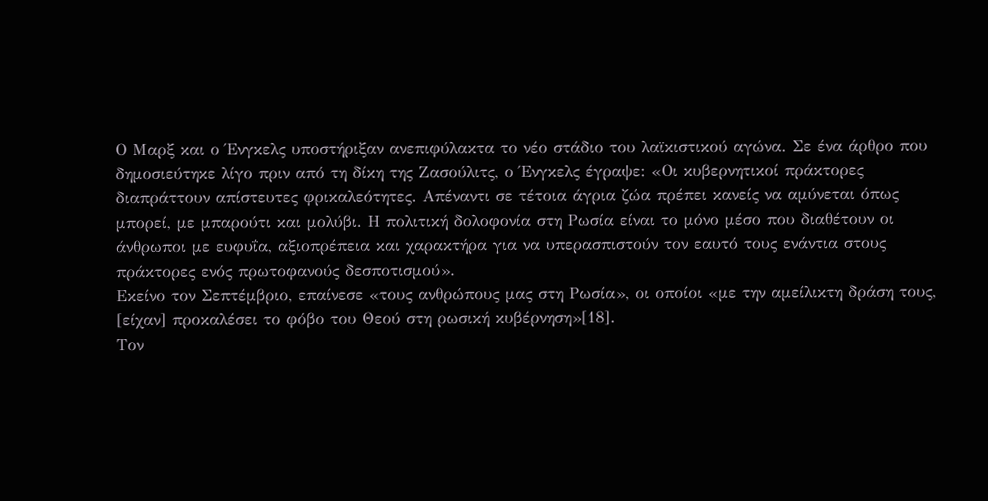Ο Μαρξ και ο Ένγκελς υποστήριξαν ανεπιφύλακτα το νέο στάδιο του λαϊκιστικού αγώνα. Σε ένα άρθρο που δημοσιεύτηκε λίγο πριν από τη δίκη της Ζασούλιτς, ο Ένγκελς έγραψε: «Οι κυβερνητικοί πράκτορες διαπράττουν απίστευτες φρικαλεότητες. Απέναντι σε τέτοια άγρια ζώα πρέπει κανείς να αμύνεται όπως μπορεί, με μπαρούτι και μολύβι. Η πολιτική δολοφονία στη Ρωσία είναι το μόνο μέσο που διαθέτουν οι άνθρωποι με ευφυΐα, αξιοπρέπεια και χαρακτήρα για να υπερασπιστούν τον εαυτό τους ενάντια στους πράκτορες ενός πρωτοφανούς δεσποτισμού».
Εκείνο τον Σεπτέμβριο, επαίνεσε «τους ανθρώπους μας στη Ρωσία», οι οποίοι «με την αμείλικτη δράση τους, [είχαν] προκαλέσει το φόβο του Θεού στη ρωσική κυβέρνηση»[18].
Τον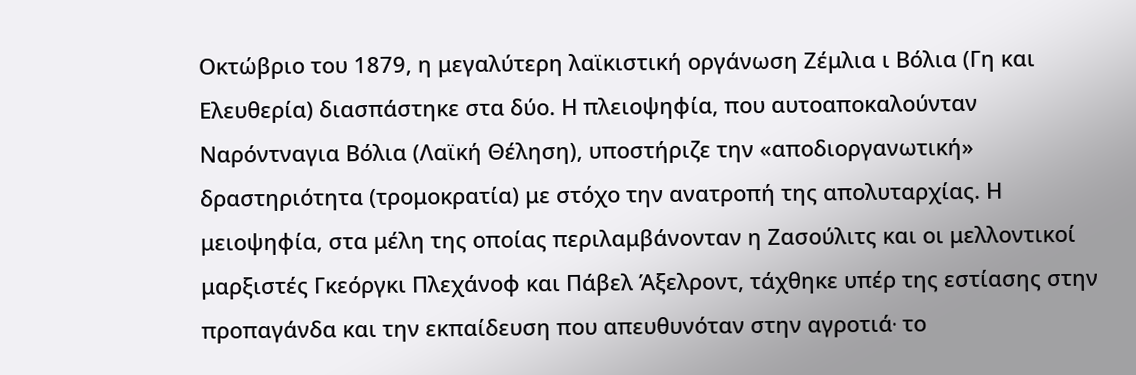Οκτώβριο του 1879, η μεγαλύτερη λαϊκιστική οργάνωση Ζέμλια ι Βόλια (Γη και Ελευθερία) διασπάστηκε στα δύο. Η πλειοψηφία, που αυτοαποκαλούνταν Ναρόντναγια Βόλια (Λαϊκή Θέληση), υποστήριζε την «αποδιοργανωτική» δραστηριότητα (τρομοκρατία) με στόχο την ανατροπή της απολυταρχίας. Η μειοψηφία, στα μέλη της οποίας περιλαμβάνονταν η Ζασούλιτς και οι μελλοντικοί μαρξιστές Γκεόργκι Πλεχάνοφ και Πάβελ Άξελροντ, τάχθηκε υπέρ της εστίασης στην προπαγάνδα και την εκπαίδευση που απευθυνόταν στην αγροτιά∙ το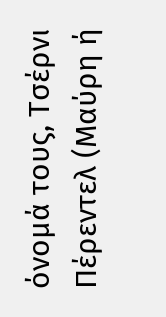όνομά τους, Τσέρνι Πέρεντελ (Μαύρη ή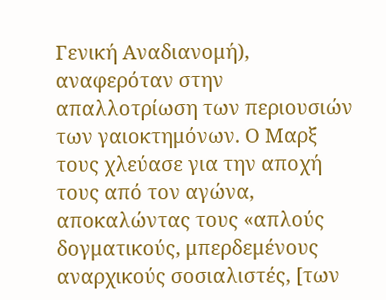Γενική Αναδιανομή), αναφερόταν στην απαλλοτρίωση των περιουσιών των γαιοκτημόνων. Ο Μαρξ τους χλεύασε για την αποχή τους από τον αγώνα, αποκαλώντας τους «απλούς δογματικούς, μπερδεμένους αναρχικούς σοσιαλιστές, [των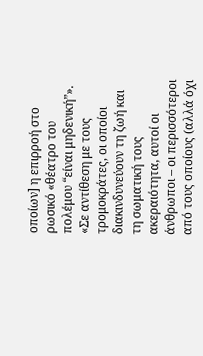οποίων] η επιρροή στο ρωσικό «θέατρο του πολέμου “είναι μηδενική”».
«Σε αντίθεση με τους τρομοκράτες, οι οποίοι διακινδυνεύουν τη ζωή και τη σωματική τους ακεραιότητα, αυτοί οι άνθρωποι – οι περισσότεροι από τους οποίους (αλλά όχι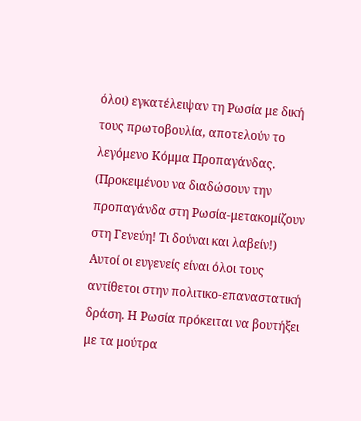όλοι) εγκατέλειψαν τη Ρωσία με δική τους πρωτοβουλία, αποτελούν το λεγόμενο Κόμμα Προπαγάνδας. (Προκειμένου να διαδώσουν την προπαγάνδα στη Ρωσία-μετακομίζουν στη Γενεύη! Τι δούναι και λαβείν!) Αυτοί οι ευγενείς είναι όλοι τους αντίθετοι στην πολιτικο-επαναστατική δράση. Η Ρωσία πρόκειται να βουτήξει με τα μούτρα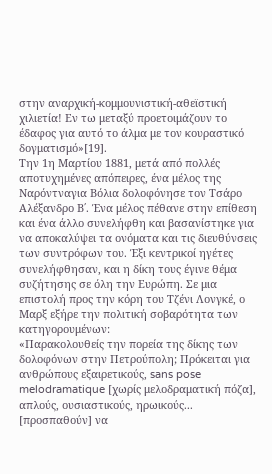στην αναρχική-κομμουνιστική-αθεϊστική χιλιετία! Εν τω μεταξύ προετοιμάζουν το έδαφος για αυτό το άλμα με τον κουραστικό δογματισμό»[19].
Την 1η Μαρτίου 1881, μετά από πολλές αποτυχημένες απόπειρες, ένα μέλος της Ναρόντναγια Βόλια δολοφόνησε τον Τσάρο Αλέξανδρο Β΄. Ένα μέλος πέθανε στην επίθεση και ένα άλλο συνελήφθη και βασανίστηκε για να αποκαλύψει τα ονόματα και τις διευθύνσεις των συντρόφων του. Έξι κεντρικοί ηγέτες συνελήφθησαν, και η δίκη τους έγινε θέμα συζήτησης σε όλη την Ευρώπη. Σε μια επιστολή προς την κόρη του Τζένι Λονγκέ, ο Μαρξ εξήρε την πολιτική σοβαρότητα των κατηγορουμένων:
«Παρακολουθείς την πορεία της δίκης των δολοφόνων στην Πετρούπολη; Πρόκειται για ανθρώπους εξαιρετικούς, sans pose melodramatique [χωρίς μελοδραματική πόζα], απλούς, ουσιαστικούς, ηρωικούς... [προσπαθούν] να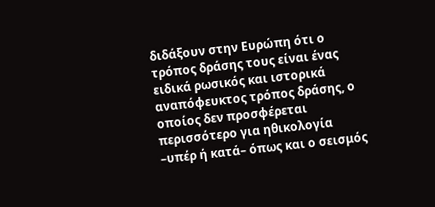διδάξουν στην Ευρώπη ότι ο τρόπος δράσης τους είναι ένας ειδικά ρωσικός και ιστορικά αναπόφευκτος τρόπος δράσης, ο οποίος δεν προσφέρεται περισσότερο για ηθικολογία –υπέρ ή κατά– όπως και ο σεισμός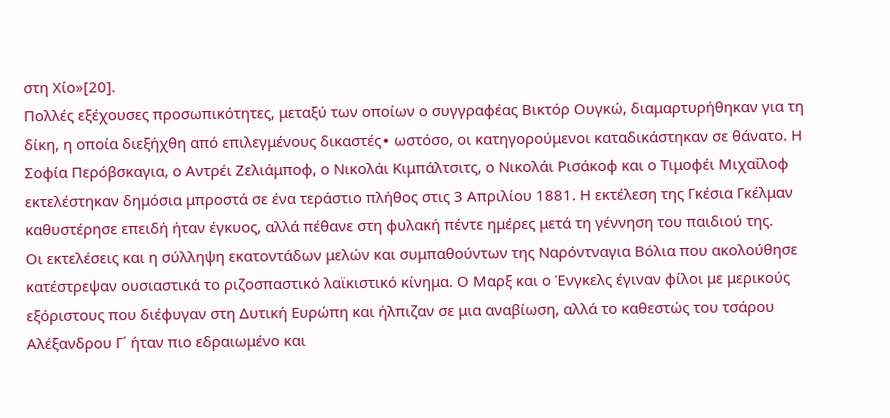στη Χίο»[20].
Πολλές εξέχουσες προσωπικότητες, μεταξύ των οποίων ο συγγραφέας Βικτόρ Ουγκώ, διαμαρτυρήθηκαν για τη δίκη, η οποία διεξήχθη από επιλεγμένους δικαστές∙ ωστόσο, οι κατηγορούμενοι καταδικάστηκαν σε θάνατο. Η Σοφία Περόβσκαγια, ο Αντρέι Ζελιάμποφ, ο Νικολάι Κιμπάλτσιτς, ο Νικολάι Ρισάκοφ και ο Τιμοφέι Μιχαΐλοφ εκτελέστηκαν δημόσια μπροστά σε ένα τεράστιο πλήθος στις 3 Απριλίου 1881. Η εκτέλεση της Γκέσια Γκέλμαν καθυστέρησε επειδή ήταν έγκυος, αλλά πέθανε στη φυλακή πέντε ημέρες μετά τη γέννηση του παιδιού της.
Οι εκτελέσεις και η σύλληψη εκατοντάδων μελών και συμπαθούντων της Ναρόντναγια Βόλια που ακολούθησε κατέστρεψαν ουσιαστικά το ριζοσπαστικό λαϊκιστικό κίνημα. Ο Μαρξ και ο Ένγκελς έγιναν φίλοι με μερικούς εξόριστους που διέφυγαν στη Δυτική Ευρώπη και ήλπιζαν σε μια αναβίωση, αλλά το καθεστώς του τσάρου Αλέξανδρου Γ´ ήταν πιο εδραιωμένο και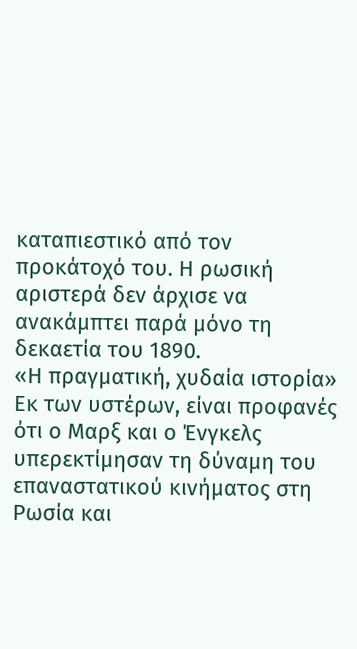καταπιεστικό από τον προκάτοχό του. Η ρωσική αριστερά δεν άρχισε να ανακάμπτει παρά μόνο τη δεκαετία του 1890.
«Η πραγματική, χυδαία ιστορία»
Εκ των υστέρων, είναι προφανές ότι ο Μαρξ και ο Ένγκελς υπερεκτίμησαν τη δύναμη του επαναστατικού κινήματος στη Ρωσία και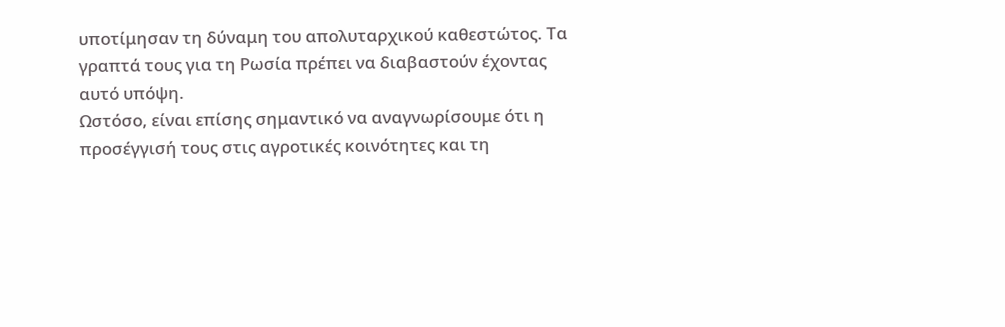υποτίμησαν τη δύναμη του απολυταρχικού καθεστώτος. Τα γραπτά τους για τη Ρωσία πρέπει να διαβαστούν έχοντας αυτό υπόψη.
Ωστόσο, είναι επίσης σημαντικό να αναγνωρίσουμε ότι η προσέγγισή τους στις αγροτικές κοινότητες και τη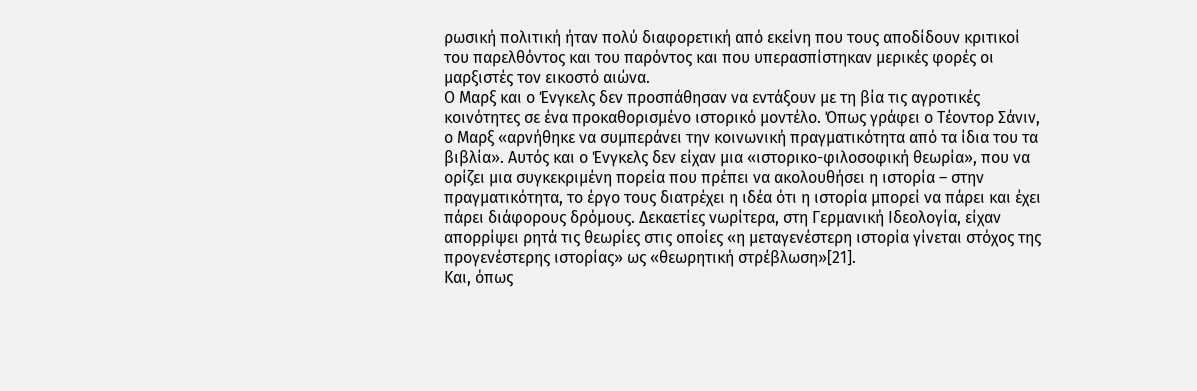ρωσική πολιτική ήταν πολύ διαφορετική από εκείνη που τους αποδίδουν κριτικοί του παρελθόντος και του παρόντος και που υπερασπίστηκαν μερικές φορές οι μαρξιστές τον εικοστό αιώνα.
Ο Μαρξ και ο Ένγκελς δεν προσπάθησαν να εντάξουν με τη βία τις αγροτικές κοινότητες σε ένα προκαθορισμένο ιστορικό μοντέλο. Όπως γράφει ο Τέοντορ Σάνιν, ο Μαρξ «αρνήθηκε να συμπεράνει την κοινωνική πραγματικότητα από τα ίδια του τα βιβλία». Αυτός και ο Ένγκελς δεν είχαν μια «ιστορικο-φιλοσοφική θεωρία», που να ορίζει μια συγκεκριμένη πορεία που πρέπει να ακολουθήσει η ιστορία – στην πραγματικότητα, το έργο τους διατρέχει η ιδέα ότι η ιστορία μπορεί να πάρει και έχει πάρει διάφορους δρόμους. Δεκαετίες νωρίτερα, στη Γερμανική Ιδεολογία, είχαν απορρίψει ρητά τις θεωρίες στις οποίες «η μεταγενέστερη ιστορία γίνεται στόχος της προγενέστερης ιστορίας» ως «θεωρητική στρέβλωση»[21].
Και, όπως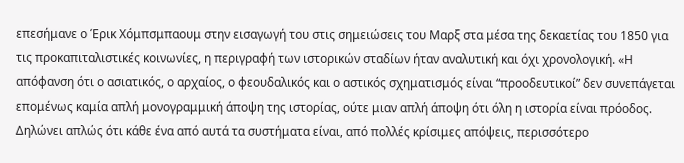επεσήμανε ο Έρικ Χόμπσμπαουμ στην εισαγωγή του στις σημειώσεις του Μαρξ στα μέσα της δεκαετίας του 1850 για τις προκαπιταλιστικές κοινωνίες, η περιγραφή των ιστορικών σταδίων ήταν αναλυτική και όχι χρονολογική. «Η απόφανση ότι ο ασιατικός, ο αρχαίος, ο φεουδαλικός και ο αστικός σχηματισμός είναι “προοδευτικοί” δεν συνεπάγεται επομένως καμία απλή μονογραμμική άποψη της ιστορίας, ούτε μιαν απλή άποψη ότι όλη η ιστορία είναι πρόοδος. Δηλώνει απλώς ότι κάθε ένα από αυτά τα συστήματα είναι, από πολλές κρίσιμες απόψεις, περισσότερο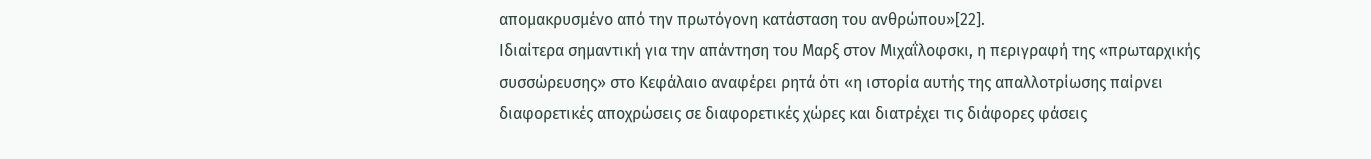απομακρυσμένο από την πρωτόγονη κατάσταση του ανθρώπου»[22].
Ιδιαίτερα σημαντική για την απάντηση του Μαρξ στον Μιχαΐλοφσκι, η περιγραφή της «πρωταρχικής συσσώρευσης» στο Κεφάλαιο αναφέρει ρητά ότι «η ιστορία αυτής της απαλλοτρίωσης παίρνει διαφορετικές αποχρώσεις σε διαφορετικές χώρες και διατρέχει τις διάφορες φάσεις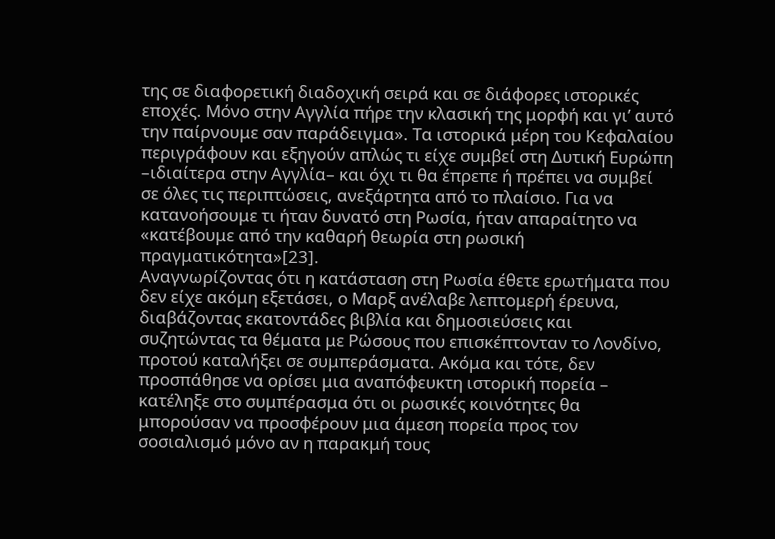της σε διαφορετική διαδοχική σειρά και σε διάφορες ιστορικές εποχές. Μόνο στην Αγγλία πήρε την κλασική της μορφή και γι’ αυτό την παίρνουμε σαν παράδειγμα». Τα ιστορικά μέρη του Κεφαλαίου περιγράφουν και εξηγούν απλώς τι είχε συμβεί στη Δυτική Ευρώπη –ιδιαίτερα στην Αγγλία– και όχι τι θα έπρεπε ή πρέπει να συμβεί σε όλες τις περιπτώσεις, ανεξάρτητα από το πλαίσιο. Για να κατανοήσουμε τι ήταν δυνατό στη Ρωσία, ήταν απαραίτητο να «κατέβουμε από την καθαρή θεωρία στη ρωσική πραγματικότητα»[23].
Αναγνωρίζοντας ότι η κατάσταση στη Ρωσία έθετε ερωτήματα που δεν είχε ακόμη εξετάσει, ο Μαρξ ανέλαβε λεπτομερή έρευνα, διαβάζοντας εκατοντάδες βιβλία και δημοσιεύσεις και συζητώντας τα θέματα με Ρώσους που επισκέπτονταν το Λονδίνο, προτού καταλήξει σε συμπεράσματα. Ακόμα και τότε, δεν προσπάθησε να ορίσει μια αναπόφευκτη ιστορική πορεία – κατέληξε στο συμπέρασμα ότι οι ρωσικές κοινότητες θα μπορούσαν να προσφέρουν μια άμεση πορεία προς τον σοσιαλισμό μόνο αν η παρακμή τους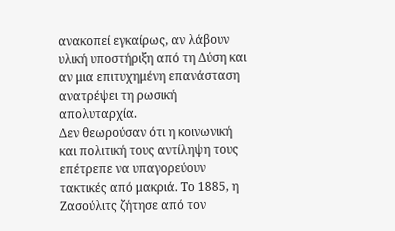ανακοπεί εγκαίρως, αν λάβουν υλική υποστήριξη από τη Δύση και αν μια επιτυχημένη επανάσταση ανατρέψει τη ρωσική απολυταρχία.
Δεν θεωρούσαν ότι η κοινωνική και πολιτική τους αντίληψη τους επέτρεπε να υπαγορεύουν τακτικές από μακριά. Το 1885, η Ζασούλιτς ζήτησε από τον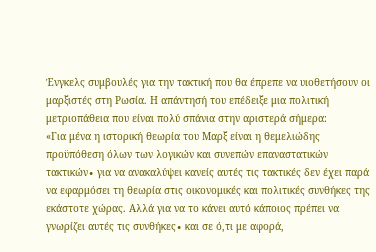Ένγκελς συμβουλές για την τακτική που θα έπρεπε να υιοθετήσουν οι μαρξιστές στη Ρωσία. Η απάντησή του επέδειξε μια πολιτική μετριοπάθεια που είναι πολύ σπάνια στην αριστερά σήμερα:
«Για μένα η ιστορική θεωρία του Μαρξ είναι η θεμελιώδης προϋπόθεση όλων των λογικών και συνεπών επαναστατικών τακτικών∙ για να ανακαλύψει κανείς αυτές τις τακτικές δεν έχει παρά να εφαρμόσει τη θεωρία στις οικονομικές και πολιτικές συνθήκες της εκάστοτε χώρας. Αλλά για να το κάνει αυτό κάποιος πρέπει να γνωρίζει αυτές τις συνθήκες∙ και σε ό,τι με αφορά,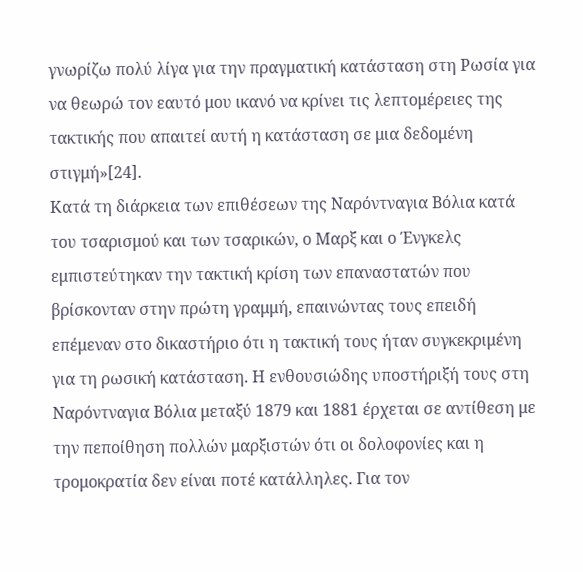γνωρίζω πολύ λίγα για την πραγματική κατάσταση στη Ρωσία για να θεωρώ τον εαυτό μου ικανό να κρίνει τις λεπτομέρειες της τακτικής που απαιτεί αυτή η κατάσταση σε μια δεδομένη στιγμή»[24].
Κατά τη διάρκεια των επιθέσεων της Ναρόντναγια Βόλια κατά του τσαρισμού και των τσαρικών, ο Μαρξ και ο Ένγκελς εμπιστεύτηκαν την τακτική κρίση των επαναστατών που βρίσκονταν στην πρώτη γραμμή, επαινώντας τους επειδή επέμεναν στο δικαστήριο ότι η τακτική τους ήταν συγκεκριμένη για τη ρωσική κατάσταση. Η ενθουσιώδης υποστήριξή τους στη Ναρόντναγια Βόλια μεταξύ 1879 και 1881 έρχεται σε αντίθεση με την πεποίθηση πολλών μαρξιστών ότι οι δολοφονίες και η τρομοκρατία δεν είναι ποτέ κατάλληλες. Για τον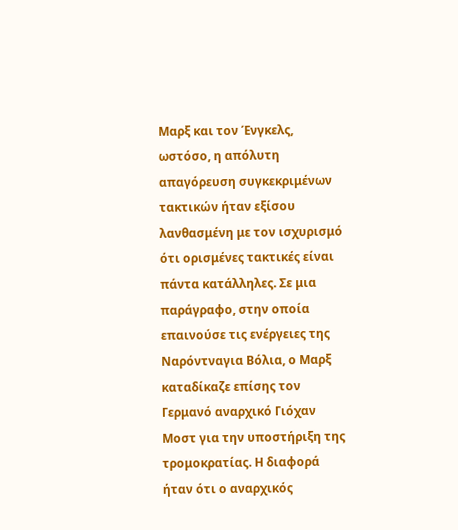Μαρξ και τον Ένγκελς, ωστόσο, η απόλυτη απαγόρευση συγκεκριμένων τακτικών ήταν εξίσου λανθασμένη με τον ισχυρισμό ότι ορισμένες τακτικές είναι πάντα κατάλληλες. Σε μια παράγραφο, στην οποία επαινούσε τις ενέργειες της Ναρόντναγια Βόλια, ο Μαρξ καταδίκαζε επίσης τον Γερμανό αναρχικό Γιόχαν Μοστ για την υποστήριξη της τρομοκρατίας. Η διαφορά ήταν ότι ο αναρχικός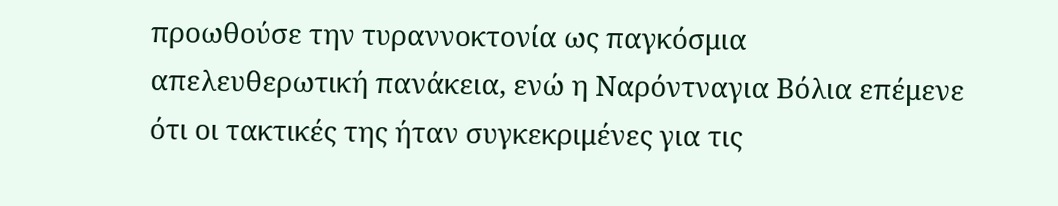προωθούσε την τυραννοκτονία ως παγκόσμια απελευθερωτική πανάκεια, ενώ η Ναρόντναγια Βόλια επέμενε ότι οι τακτικές της ήταν συγκεκριμένες για τις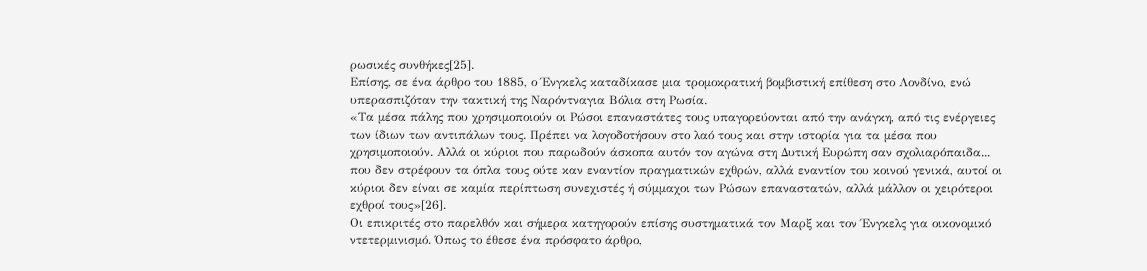ρωσικές συνθήκες[25].
Επίσης, σε ένα άρθρο του 1885, ο Ένγκελς καταδίκασε μια τρομοκρατική βομβιστική επίθεση στο Λονδίνο, ενώ υπερασπιζόταν την τακτική της Ναρόντναγια Βόλια στη Ρωσία.
«Τα μέσα πάλης που χρησιμοποιούν οι Ρώσοι επαναστάτες τους υπαγορεύονται από την ανάγκη, από τις ενέργειες των ίδιων των αντιπάλων τους. Πρέπει να λογοδοτήσουν στο λαό τους και στην ιστορία για τα μέσα που χρησιμοποιούν. Αλλά οι κύριοι που παρωδούν άσκοπα αυτόν τον αγώνα στη Δυτική Ευρώπη σαν σχολιαρόπαιδα... που δεν στρέφουν τα όπλα τους ούτε καν εναντίον πραγματικών εχθρών, αλλά εναντίον του κοινού γενικά, αυτοί οι κύριοι δεν είναι σε καμία περίπτωση συνεχιστές ή σύμμαχοι των Ρώσων επαναστατών, αλλά μάλλον οι χειρότεροι εχθροί τους»[26].
Οι επικριτές στο παρελθόν και σήμερα κατηγορούν επίσης συστηματικά τον Μαρξ και τον Ένγκελς για οικονομικό ντετερμινισμό. Όπως το έθεσε ένα πρόσφατο άρθρο,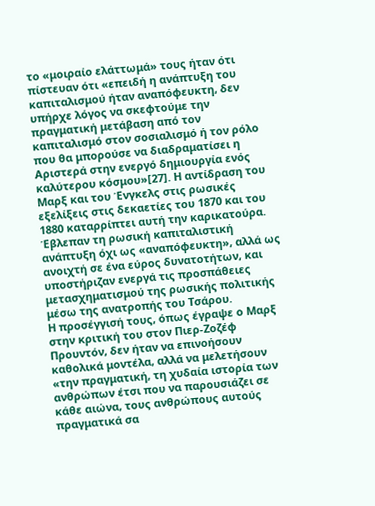το «μοιραίο ελάττωμά» τους ήταν ότι πίστευαν ότι «επειδή η ανάπτυξη του καπιταλισμού ήταν αναπόφευκτη, δεν υπήρχε λόγος να σκεφτούμε την πραγματική μετάβαση από τον καπιταλισμό στον σοσιαλισμό ή τον ρόλο που θα μπορούσε να διαδραματίσει η Αριστερά στην ενεργό δημιουργία ενός καλύτερου κόσμου»[27]. Η αντίδραση του Μαρξ και του Ένγκελς στις ρωσικές εξελίξεις στις δεκαετίες του 1870 και του 1880 καταρρίπτει αυτή την καρικατούρα. Έβλεπαν τη ρωσική καπιταλιστική ανάπτυξη όχι ως «αναπόφευκτη», αλλά ως ανοιχτή σε ένα εύρος δυνατοτήτων, και υποστήριζαν ενεργά τις προσπάθειες μετασχηματισμού της ρωσικής πολιτικής μέσω της ανατροπής του Τσάρου.
Η προσέγγισή τους, όπως έγραψε ο Μαρξ στην κριτική του στον Πιερ-Ζοζέφ Προυντόν, δεν ήταν να επινοήσουν καθολικά μοντέλα, αλλά να μελετήσουν «την πραγματική, τη χυδαία ιστορία των ανθρώπων έτσι που να παρουσιάζει σε κάθε αιώνα, τους ανθρώπους αυτούς πραγματικά σα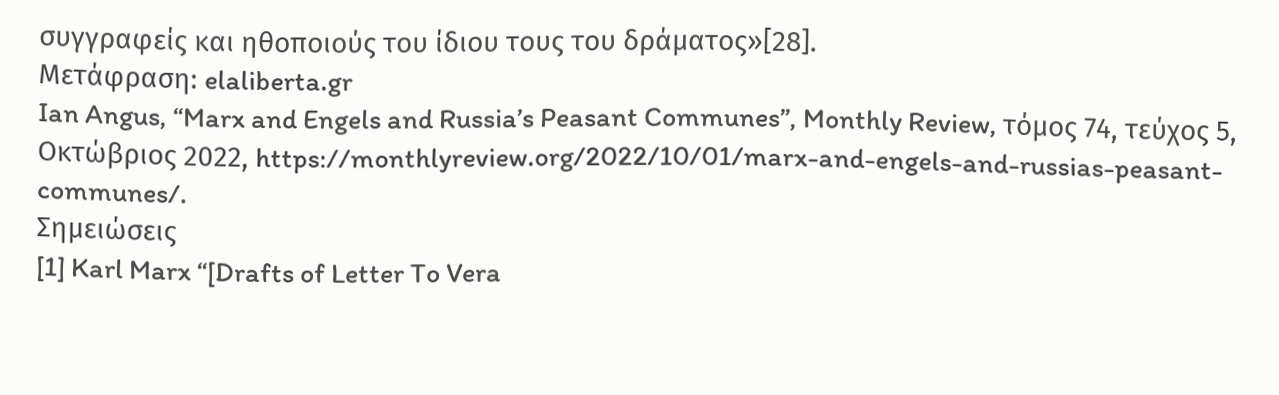συγγραφείς και ηθοποιούς του ίδιου τους του δράματος»[28].
Μετάφραση: elaliberta.gr
Ian Angus, “Marx and Engels and Russia’s Peasant Communes”, Monthly Review, τόμος 74, τεύχος 5, Οκτώβριος 2022, https://monthlyreview.org/2022/10/01/marx-and-engels-and-russias-peasant-communes/.
Σημειώσεις
[1] Karl Marx “[Drafts of Letter To Vera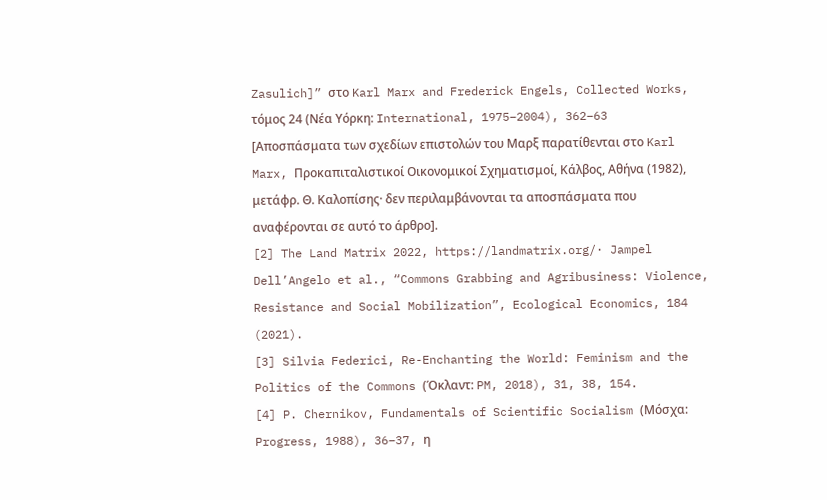Zasulich]” στο Karl Marx and Frederick Engels, Collected Works, τόμος 24 (Νέα Υόρκη: International, 1975–2004), 362–63 [Αποσπάσματα των σχεδίων επιστολών του Μαρξ παρατίθενται στο Karl Marx, Προκαπιταλιστικοί Οικονομικοί Σχηματισμοί, Κάλβος, Αθήνα (1982), μετάφρ. Θ. Καλοπίσης· δεν περιλαμβάνονται τα αποσπάσματα που αναφέρονται σε αυτό το άρθρο].
[2] The Land Matrix 2022, https://landmatrix.org/· Jampel Dell’Angelo et al., “Commons Grabbing and Agribusiness: Violence, Resistance and Social Mobilization”, Ecological Economics, 184 (2021).
[3] Silvia Federici, Re-Enchanting the World: Feminism and the Politics of the Commons (Όκλαντ: PM, 2018), 31, 38, 154.
[4] P. Chernikov, Fundamentals of Scientific Socialism (Μόσχα: Progress, 1988), 36–37, η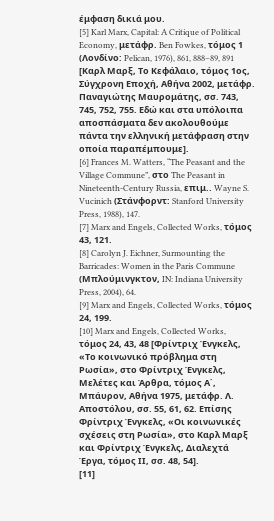έμφαση δικιά μου.
[5] Karl Marx, Capital: A Critique of Political Economy, μετάφρ. Ben Fowkes, τόμος 1 (Λονδίνο: Pelican, 1976), 861, 888–89, 891 [Καρλ Μαρξ, Το Κεφάλαιο, τόμος 1ος, Σύγχρονη Εποχή, Αθήνα 2002, μετάφρ. Παναγιώτης Μαυρομάτης, σσ. 743, 745, 752, 755. Εδώ και στα υπόλοιπα αποσπάσματα δεν ακολουθούμε πάντα την ελληνική μετάφραση στην οποία παραπέμπουμε].
[6] Frances M. Watters, “The Peasant and the Village Commune”, στο The Peasant in Nineteenth-Century Russia, επιμ.. Wayne S. Vucinich (Στάνφορντ: Stanford University Press, 1988), 147.
[7] Marx and Engels, Collected Works, τόμος 43, 121.
[8] Carolyn J. Eichner, Surmounting the Barricades: Women in the Paris Commune (Μπλούμινγκτον, IN: Indiana University Press, 2004), 64.
[9] Marx and Engels, Collected Works, τόμος 24, 199.
[10] Marx and Engels, Collected Works, τόμος 24, 43, 48 [Φρίντριχ Ένγκελς, «Το κοινωνικό πρόβλημα στη Ρωσία», στο Φρίντριχ Ένγκελς, Μελέτες και Άρθρα, τόμος Α΄, Μπάυρον, Αθήνα 1975, μετάφρ. Λ. Αποστόλου, σσ. 55, 61, 62. Επίσης Φρίντριχ Ένγκελς, «Οι κοινωνικές σχέσεις στη Ρωσία», στο Καρλ Μαρξ και Φρίντριχ Ένγκελς, Διαλεχτά Έργα, τόμος ΙΙ, σσ. 48, 54].
[11]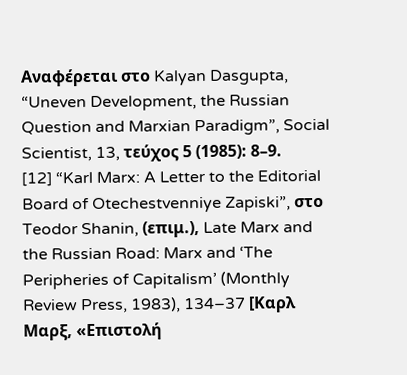Αναφέρεται στο Kalyan Dasgupta, “Uneven Development, the Russian Question and Marxian Paradigm”, Social Scientist, 13, τεύχος 5 (1985): 8–9.
[12] “Karl Marx: A Letter to the Editorial Board of Otechestvenniye Zapiski”, στο Teodor Shanin, (επιμ.), Late Marx and the Russian Road: Marx and ‘The Peripheries of Capitalism’ (Monthly Review Press, 1983), 134–37 [Καρλ Μαρξ, «Επιστολή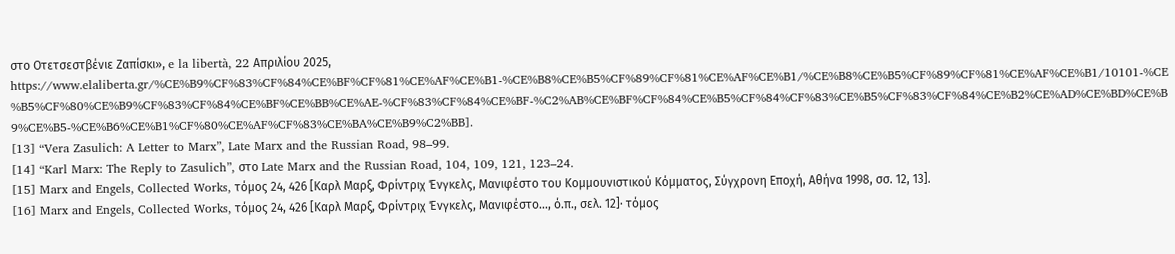στο Οτετσεστβένιε Ζαπίσκι», e la libertà, 22 Απριλίου 2025, https://www.elaliberta.gr/%CE%B9%CF%83%CF%84%CE%BF%CF%81%CE%AF%CE%B1-%CE%B8%CE%B5%CF%89%CF%81%CE%AF%CE%B1/%CE%B8%CE%B5%CF%89%CF%81%CE%AF%CE%B1/10101-%CE%B5%CF%80%CE%B9%CF%83%CF%84%CE%BF%CE%BB%CE%AE-%CF%83%CF%84%CE%BF-%C2%AB%CE%BF%CF%84%CE%B5%CF%84%CF%83%CE%B5%CF%83%CF%84%CE%B2%CE%AD%CE%BD%CE%B9%CE%B5-%CE%B6%CE%B1%CF%80%CE%AF%CF%83%CE%BA%CE%B9%C2%BB].
[13] “Vera Zasulich: A Letter to Marx”, Late Marx and the Russian Road, 98–99.
[14] “Karl Marx: The Reply to Zasulich”, στο Late Marx and the Russian Road, 104, 109, 121, 123–24.
[15] Marx and Engels, Collected Works, τόμος 24, 426 [Καρλ Μαρξ, Φρίντριχ Ένγκελς, Μανιφέστο του Κομμουνιστικού Κόμματος, Σύγχρονη Εποχή, Αθήνα 1998, σσ. 12, 13].
[16] Marx and Engels, Collected Works, τόμος 24, 426 [Καρλ Μαρξ, Φρίντριχ Ένγκελς, Μανιφέστο..., ό.π., σελ. 12]· τόμος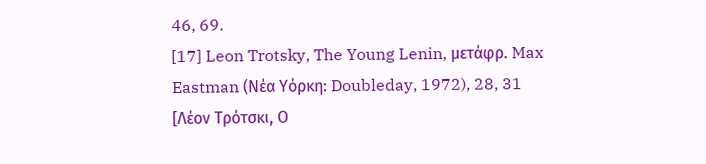46, 69.
[17] Leon Trotsky, The Young Lenin, μετάφρ. Max Eastman (Νέα Υόρκη: Doubleday, 1972), 28, 31 [Λέον Τρότσκι, Ο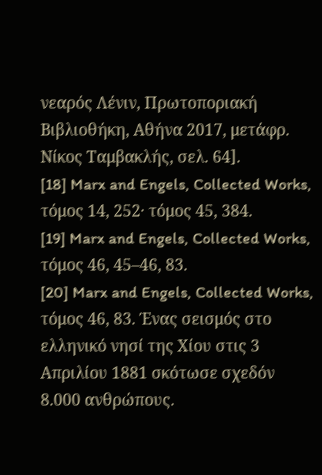νεαρός Λένιν, Πρωτοποριακή Βιβλιοθήκη, Αθήνα 2017, μετάφρ. Νίκος Ταμβακλής, σελ. 64].
[18] Marx and Engels, Collected Works, τόμος 14, 252· τόμος 45, 384.
[19] Marx and Engels, Collected Works, τόμος 46, 45–46, 83.
[20] Marx and Engels, Collected Works, τόμος 46, 83. Ένας σεισμός στο ελληνικό νησί της Χίου στις 3 Απριλίου 1881 σκότωσε σχεδόν 8.000 ανθρώπους.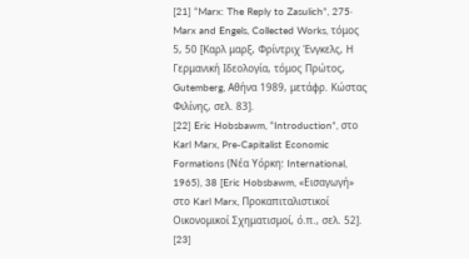[21] “Marx: The Reply to Zasulich”, 275· Marx and Engels, Collected Works, τόμος 5, 50 [Καρλ μαρξ, Φρίντριχ Ένγκελς, Η Γερμανική Ιδεολογία, τόμος Πρώτος, Gutemberg, Αθήνα 1989, μετάφρ. Κώστας Φιλίνης, σελ. 83].
[22] Eric Hobsbawm, “Introduction”, στο Karl Marx, Pre-Capitalist Economic Formations (Νέα Υόρκη: International, 1965), 38 [Eric Hobsbawm, «Εισαγωγή» στο Karl Marx, Προκαπιταλιστικοί Οικονομικοί Σχηματισμοί, ό.π., σελ. 52].
[23]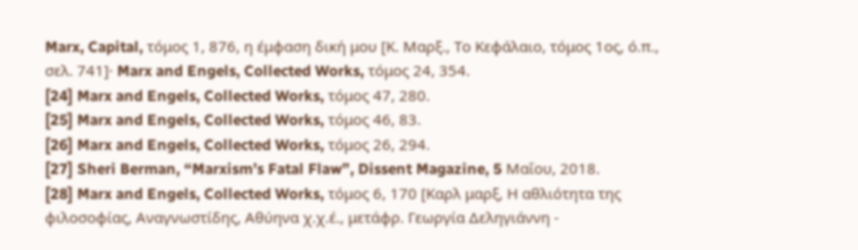Marx, Capital, τόμος 1, 876, η έμφαση δική μου [Κ. Μαρξ., Το Κεφάλαιο, τόμος 1ος, ό.π., σελ. 741]· Marx and Engels, Collected Works, τόμος 24, 354.
[24] Marx and Engels, Collected Works, τόμος 47, 280.
[25] Marx and Engels, Collected Works, τόμος 46, 83.
[26] Marx and Engels, Collected Works, τόμος 26, 294.
[27] Sheri Berman, “Marxism’s Fatal Flaw”, Dissent Magazine, 5 Μαΐου, 2018.
[28] Marx and Engels, Collected Works, τόμος 6, 170 [Καρλ μαρξ, Η αθλιότητα της φιλοσοφίας, Αναγνωστίδης, Αθύηνα χ.χ.έ., μετάφρ. Γεωργία Δεληγιάννη -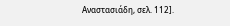Αναστασιάδη, σελ. 112].